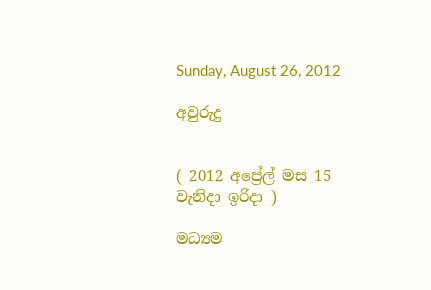Sunday, August 26, 2012

අවුරුදු


( 2012 අ‌ප්‍රේල් මස 15 වැනිදා ඉරිදා )

මධ්‍යම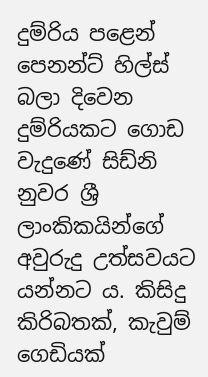දුම්රිය පළෙන් පෙනන්ට් හිල්ස් බලා දිවෙන දුම්රියකට ගොඩ වැදුණේ සිඩ්නි නුවර ශ්‍රී ලාංකිකයින්ගේ අවුරුදු උත්සවයට යන්නට ය. කිසිදු කිරිබතක්, කැවුම් ගෙඩියක්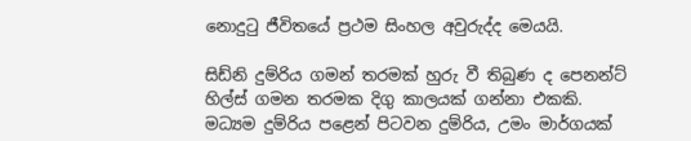නොදුටු ජීවිතයේ ප්‍රථම සිංහල අවුරුද්ද මෙයයි.

සිඩ්නි දුම්රිය ගමන් තරමක් හුරු වී තිබුණ ද පෙනන්ට් හිල්ස් ගමන තරමක දිගු කාලයක් ගන්නා එකකි. මධ්‍යම දුම්රිය පළෙන් පිටවන දුම්රිය, උමං මාර්ගයක්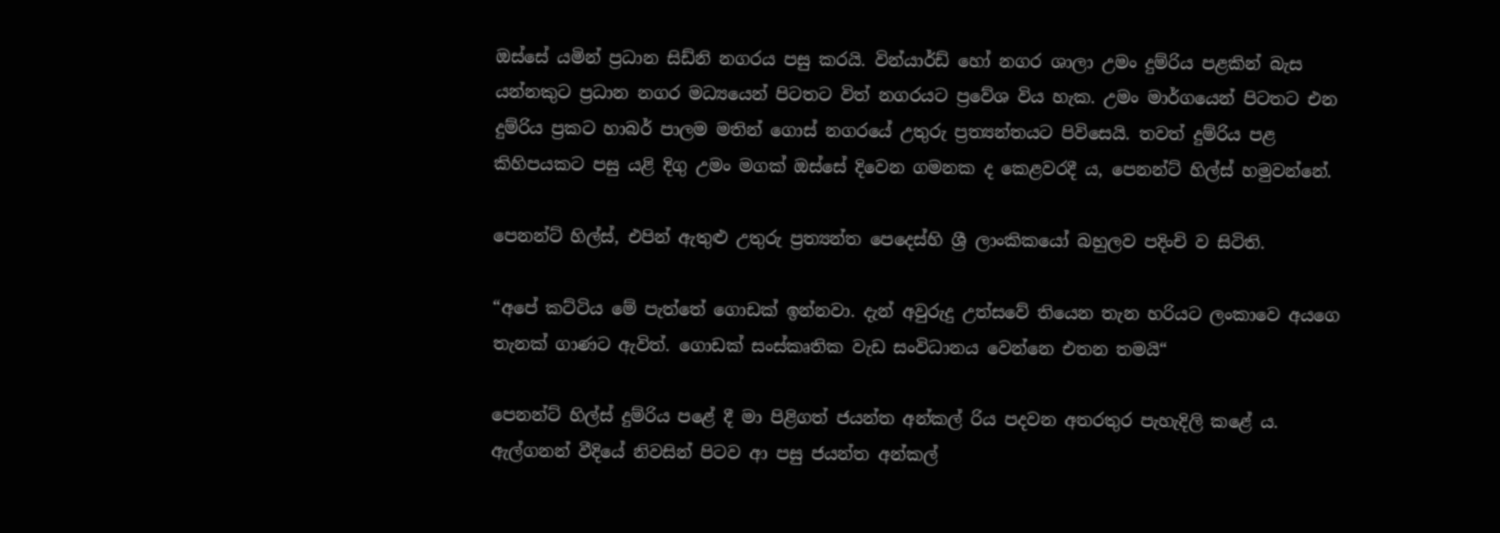ඔස්සේ යමින් ප්‍රධාන සිඩ්නි නගරය පසු කරයි. වින්යාර්ඩ් හෝ නගර ශාලා උමං දුම්රිය පළකින් බැස යන්නකුට ප්‍රධාන නගර මධ්‍යයෙන් පිටතට විත් නගරයට ප්‍රවේශ විය හැක. උමං මාර්ගයෙන් පිටතට එන දුම්රිය ප්‍රකට හාබර් පාලම මතින් ගොස් නගරයේ උතුරු ප්‍රත්‍යන්තයට පිවිසෙයි. තවත් දුම්රිය පළ කිහිපයකට පසු යළි දිගු උමං මගක් ඔස්සේ දිවෙන ගමනක ද කෙළවරදී ය, පෙනන්ට් හිල්ස් හමුවන්නේ.

පෙනන්ට් හිල්ස්, එපින් ඇතුළු උතුරු ප්‍රත්‍යන්ත පෙදෙස්හි ශ්‍රී ලාංකිකයෝ බහුලව පදිංචි ව සිටිති.

“අපේ කට්ටිය මේ පැත්තේ ගොඩක් ඉන්නවා. දැන් අවුරුදු උත්සවේ තියෙන තැන හරියට ලංකාවෙ අයගෙ තැනක් ගාණට ඇවිත්. ගොඩක් සංස්කෘතික වැඩ සංවිධානය වෙන්නෙ එතන තමයි“

පෙනන්ට් හිල්ස් දුම්රිය පළේ දී මා පිළිගත් ජයන්ත අන්කල් රිය පදවන අතරතුර පැහැදිලි කළේ ය. ඇල්ගනන් වීදියේ නිවසින් පිටව ආ පසු ජයන්ත අන්කල්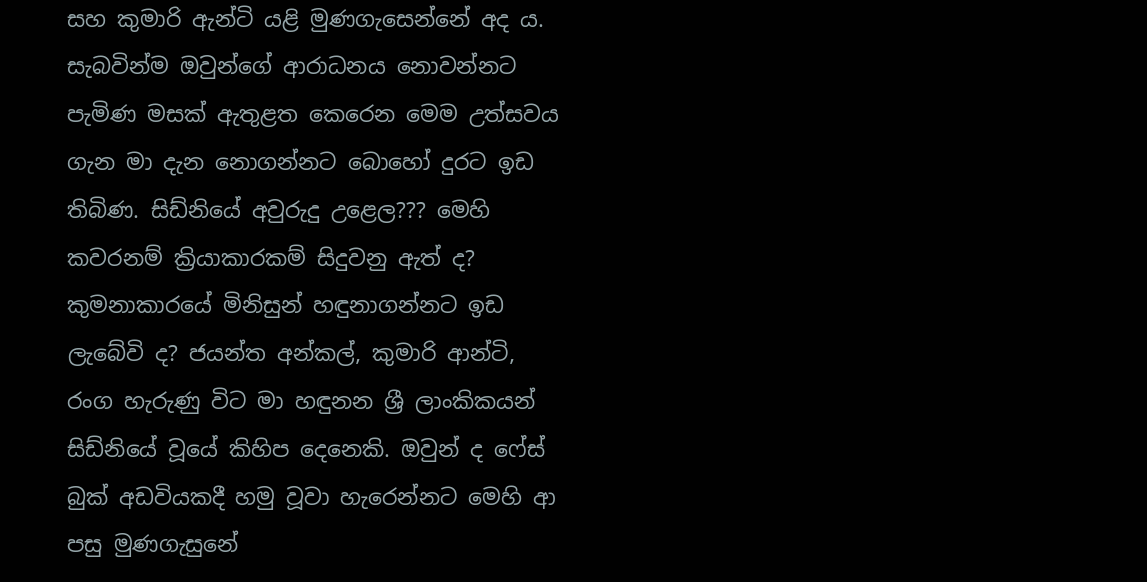සහ කුමාරි ඇන්ටි යළි මුණගැසෙන්නේ අද ය. සැබවින්ම ඔවුන්ගේ ආරාධනය නොවන්නට පැමිණ මසක් ඇතුළත කෙරෙන මෙම උත්සවය ගැන මා දැන නොගන්නට බොහෝ දුරට ඉඩ තිබිණ. සිඩ්නියේ අවුරුදු උළෙල??? මෙහි කවරනම් ක්‍රියාකාරකම් සිදුවනු ඇත් ද? කුමනාකාරයේ මිනිසුන් හඳුනාගන්නට ඉඩ ලැබේවි ද? ජයන්ත අන්කල්, කුමාරි ආන්ටි, රංග හැරුණු විට මා හඳුනන ශ්‍රී ලාංකිකයන් සිඩ්නියේ වූයේ කිහිප දෙනෙකි. ඔවුන් ද ෆේස් බුක් අඩවියකදී හමු වූවා හැරෙන්නට මෙහි ආ පසු මුණගැසුනේ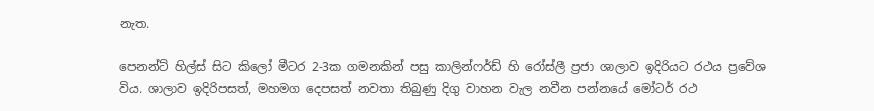නැත.

පෙනන්ට් හිල්ස් සිට කිලෝ මීටර 2-3ක ගමනකින් පසු කාලින්ෆර්ඩ් හි රෝස්ලී ප්‍රජා ශාලාව ඉදිරියට රථය ප්‍රවේශ විය. ශාලාව ඉදිරිපසත්, මහමග දෙපසත් නවතා තිබුණු දිගු වාහන වැල නවීන පන්නයේ මෝටර් රථ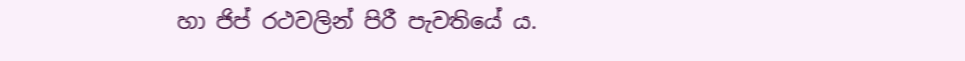හා ජිප් රථවලින් පිරී පැවතියේ ය.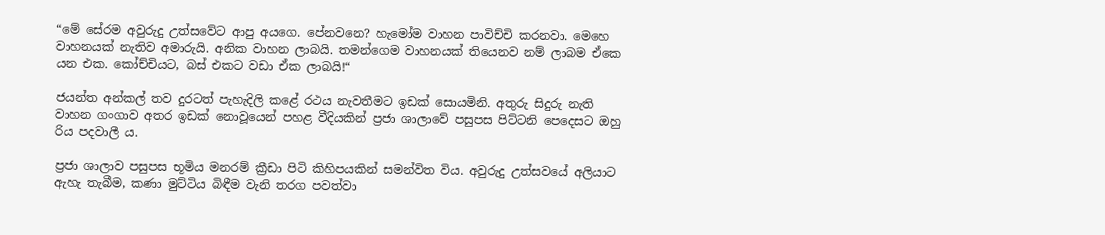“මේ සේරම අවුරුදු උත්සවේට ආපු අයගෙ. පේනවනෙ? හැමෝම වාහන පාවිච්චි කරනවා. මෙහෙ වාහනයක් නැතිව අමාරුයි. අනික වාහන ලාබයි. තමන්ගෙම වාහනයක් තියෙනව නම් ලාබම ඒකෙ යන එක. කෝච්චියට, බස් එකට වඩා ඒක ලාබයි!“

ජයන්ත අන්කල් තව දුරටත් පැහැදිලි කළේ රථය නැවතීමට ඉඩක් සොයමිනි. අතුරු සිදුරු නැති වාහන ගංගාව අතර ඉඩක් නොවූයෙන් පහළ වීදියකින් ප්‍රජා ශාලාවේ පසුපස පිට්ටනි පෙදෙසට ඔහු රිය පදවාලී ය.

ප්‍රජා ශාලාව පසුපස භූමිය මනරම් ක්‍රීඩා පිටි කිහිපයකින් සමන්විත විය. අවුරුදු උත්සවයේ අලියාට ඇහැ තැබීම, කණා මුට්ටිය බිඳීම වැනි තරග පවත්වා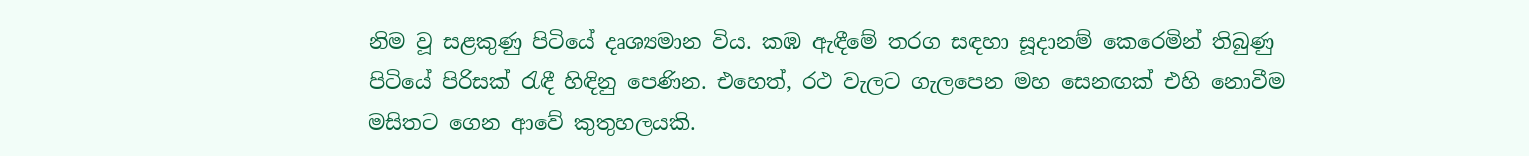නිම වූ සළකුණු පිටියේ දෘශ්‍යමාන විය. කඹ ඇඳීමේ තරග සඳහා සූදානම් කෙරෙමින් තිබුණු පිටියේ පිරිසක් රැඳී හිඳිනු පෙණින. එහෙත්, රථ වැලට ගැලපෙන මහ සෙනඟක් එහි නොවීම මසිතට ගෙන ආවේ කුතුහලයකි.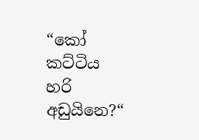“කෝ කට්ටිය හරි අඩුයිනෙ?“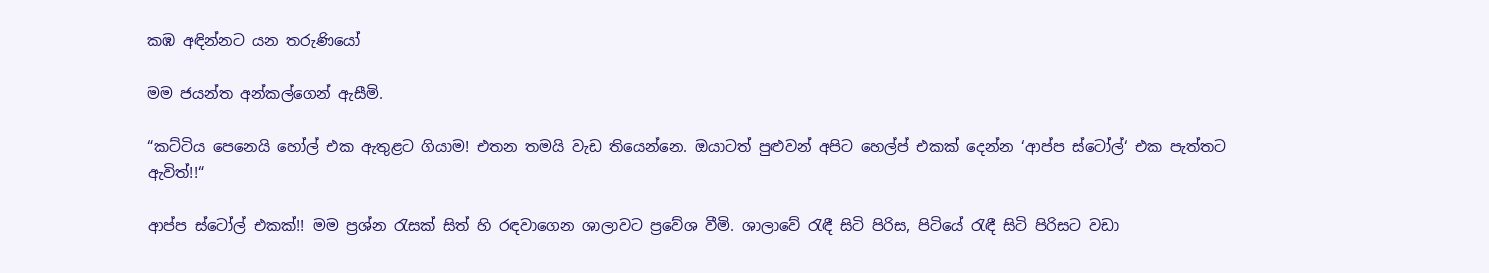කඹ අඳින්නට යන තරුණියෝ

මම ජයන්ත අන්කල්ගෙන් ඇසීමි.

“කට්ටිය පෙනෙයි හෝල් එක ඇතුළට ගියාම! එතන තමයි වැඩ තියෙන්නෙ. ඔයාටත් පුළුවන් අපිට හෙල්ප් එකක් දෙන්න ‘ආප්ප ස්ටෝල්‘ එක පැත්තට ඇවිත්!!“

ආප්ප ස්ටෝල් එකක්!! මම ප්‍රශ්න රැසක් සිත් හි රඳවාගෙන ශාලාවට ප්‍රවේශ වීමි. ශාලාවේ රැඳී සිටි පිරිස, පිටියේ රැඳී සිටි පිරිසට වඩා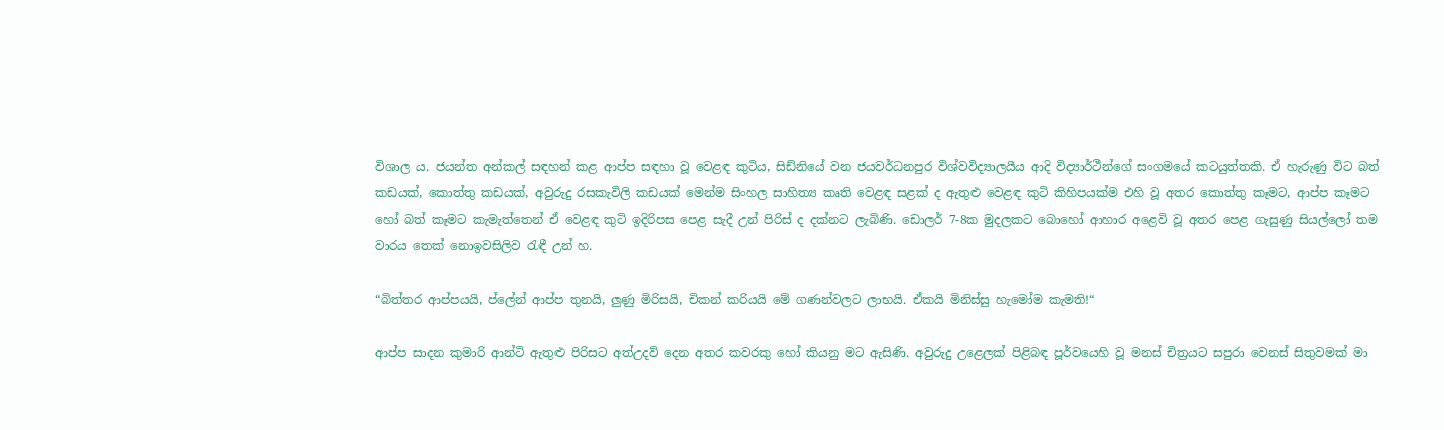විශාල ය. ජයන්ත අන්කල් සඳහන් කළ ආප්ප සඳහා වූ වෙළඳ කුටිය, සිඩ්නියේ වන ජයවර්ධනපුර විශ්වවිද්‍යාලයීය ආදි විද්‍යාර්ථීන්ගේ සංගමයේ කටයුත්තකි. ඒ හැරුණු විට බත් කඩයක්, කොත්තු කඩයක්, අවුරුදු රසකැවිලි කඩයක් මෙන්ම සිංහල සාහිත්‍ය කෘති වෙළඳ සළක් ද ඇතුළු වෙළඳ කුටි කිහිපයක්ම එහි වූ අතර කොත්තු කෑමට, ආප්ප කෑමට හෝ බත් කෑමට කැමැත්තෙන් ඒ වෙළඳ කුටි ඉදිරිපස පෙළ සැදී උන් පිරිස් ද දක්නට ලැබිණි. ඩොලර් 7-8ක මුදලකට බොහෝ ආහාර අළෙවි වූ අතර පෙළ ගැසුණු සියල්ලෝ තම වාරය තෙක් නොඉවසිලිව රැඳී උන් හ.

“බිත්තර ආප්පයයි, ප්ලේන් ආප්ප තුනයි, ලුණු මිරිසයි, චිකන් කරියයි මේ ගණන්වලට ලාභයි. ඒකයි මිනිස්සු හැමෝම කැමති!“

ආප්ප සාදන කුමාරි ආන්ටි ඇතුළු පිරිසට අත්උදව් දෙන අතර කවරකු හෝ කියනු මට ඇසිණි. අවුරුදු උළෙලක් පිළිබඳ පූර්වයෙහි වූ මනස් චිත්‍රයට සපුරා වෙනස් සිතුවමක් මා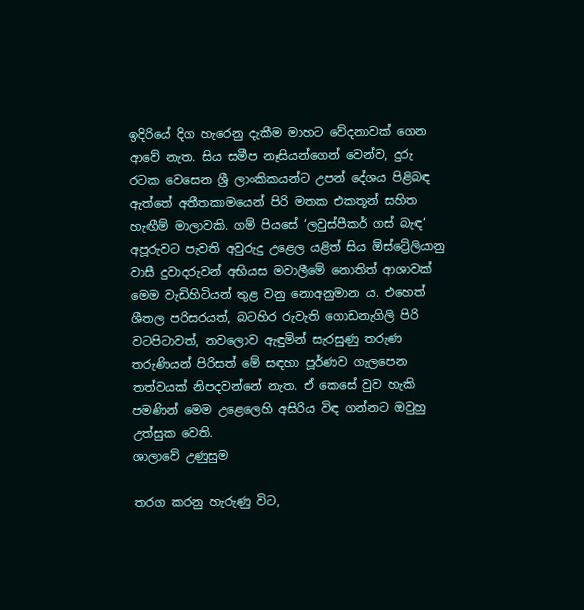ඉදිරියේ දිග හැරෙනු දැකීම මාහට වේදනාවක් ගෙන ආවේ නැත. සිය සමීප නෑසියන්ගෙන් වෙන්ව, දුරු රටක වෙසෙන ශ්‍රී ලාංකිකයන්ට උපන් දේශය පිළිබඳ ඇත්තේ අතීතකාමයෙන් පිරි මතක එකතූන් සහිත හැඟීම් මාලාවකි. ගම් පියසේ ‘ලවුස්පීකර් ගස් බැඳ‘ අපූරුවට පැවති අවුරුදු උළෙල යළිත් සිය ඕස්ට්‍රේලියානු වාසී දුවාදරුවන් අභියස මවාලීමේ නොතිත් ආශාවක් මෙම වැඩිහිටියන් තුළ වනු නොඅනුමාන ය. එහෙත් ශීතල පරිසරයත්, බටහිර රුවැති ගොඩනැගිලි පිරි වටපිටාවත්, නවලොව ඇඳුමින් සැරසුණු තරුණ තරුණියන් පිරිසත් මේ සඳහා පූර්ණව ගැලපෙන තත්වයක් නිපදවන්නේ නැත. ඒ කෙසේ වුව හැකි පමණින් මෙම උළෙලෙහි අසිරිය විඳ ගන්නට ඔවුහු උත්සුක වෙති.
ශාලාවේ උණුසුම

තරග කරනු හැරුණු විට,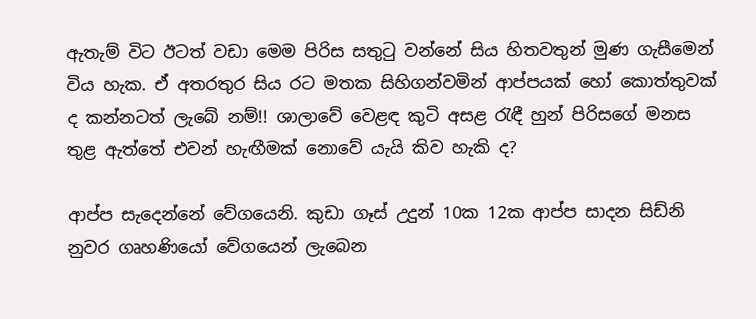ඇතැම් විට ඊටත් වඩා මෙම පිරිස සතුටු වන්නේ සිය හිතවතුන් මුණ ගැසීමෙන් විය හැක. ඒ අතරතුර සිය රට මතක සිහිගන්වමින් ආප්පයක් හෝ කොත්තුවක් ද කන්නටත් ලැබේ නම්!! ශාලාවේ වෙළඳ කුටි අසළ රැඳී හුන් පිරිසගේ මනස තුළ ඇත්තේ එවන් හැඟීමක් නොවේ යැයි කිව හැකි ද?

ආප්ප සැදෙන්නේ වේගයෙනි. කුඩා ගෑස් උදුන් 10ක 12ක ආප්ප සාදන සිඩ්නි නුවර ගෘහණියෝ වේගයෙන් ලැබෙන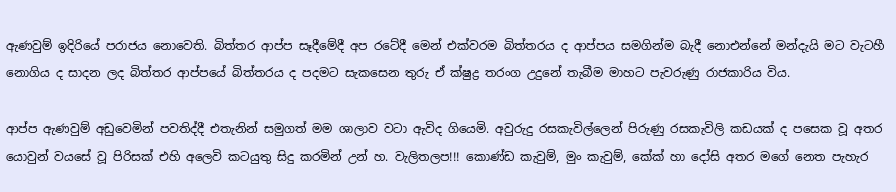ඇණවුම් ඉදිරියේ පරාජය නොවෙති. බිත්තර ආප්ප සෑදීමේදී අප රටේදී මෙන් එක්වරම බිත්තරය ද ආප්පය සමගින්ම බැදී නොඑන්නේ මන්දැයි මට වැටහී නොගිය ද සාදන ලද බිත්තර ආප්පයේ බිත්තරය ද පදමට සැකසෙන තුරු ඒ ක්ෂුද්‍ර තරංග උදුනේ තැබීම මාහට පැවරුණු රාජකාරිය විය.

ආප්ප ඇණවුම් අඩුවෙමින් පවතිද්දී එතැනින් සමුගත් මම ශාලාව වටා ඇවිද ගියෙමි. අවුරුදු රසකැවිල්ලෙන් පිරුණු රසකැවිලි කඩයක් ද පසෙක වූ අතර යොවුන් වයසේ වූ පිරිසක් එහි අලෙවි කටයුතු සිදු කරමින් උන් හ. වැලිතලප!!! කොණ්ඩ කැවුම්, මුං කැවුම්, කේක් හා දෝසි අතර මගේ නෙත පැහැර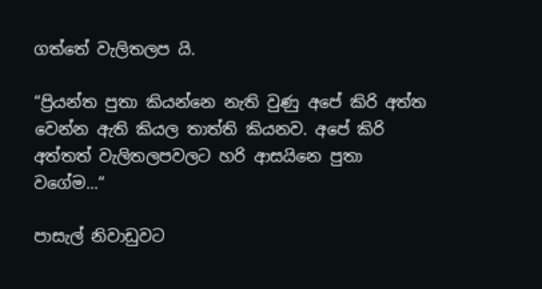ගත්තේ වැලිතලප යි.

“ප්‍රියන්ත පුතා කියන්නෙ නැති වුණු අපේ කිරි අත්ත වෙන්න ඇති කියල තාත්ති කියනව. අපේ කිරි අත්තත් වැලිතලපවලට හරි ආසයිනෙ පුතා වගේම...“

පාසැල් නිවාඩුවට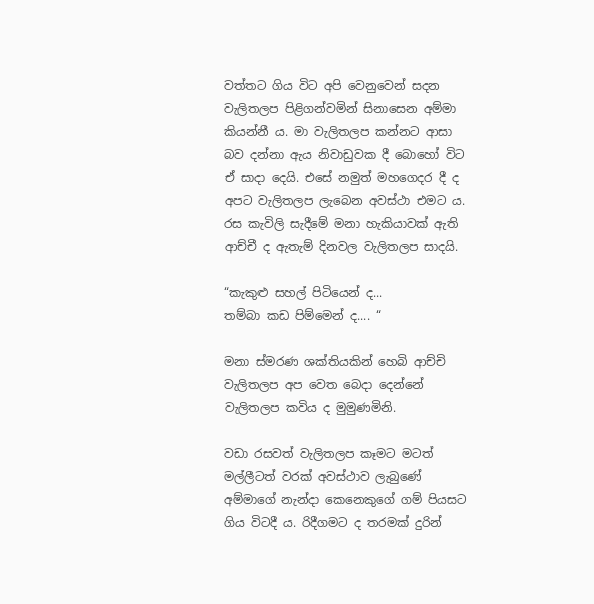වත්තට ගිය විට අපි වෙනුවෙන් සදන වැලිතලප පිළිගන්වමින් සිනාසෙන අම්මා කියන්නී ය. මා වැලිතලප කන්නට ආසා බව දන්නා ඇය නිවාඩුවක දී බොහෝ විට ඒ සාදා දෙයි. එසේ නමුත් මහගෙදර දී ද අපට වැලිතලප ලැබෙන අවස්ථා එමට ය. රස කැවිලි සැදීමේ මනා හැකියාවක් ඇති ආච්චී ද ඇතැම් දිනවල වැලිතලප සාදයි.

“කැකුළු සහල් පිටියෙන් ද...
තම්බා කඩ පිම්මෙන් ද.... “

මනා ස්මරණ ශක්තියකින් හෙබි ආච්චි වැලිතලප අප වෙත බෙදා දෙන්නේ වැලිතලප කවිය ද මුමුණමිනි.

වඩා රසවත් වැලිතලප කෑමට මටත් මල්ලීටත් වරක් අවස්ථාව ලැබුණේ අම්මාගේ නැන්දා කෙනෙකුගේ ගම් පියසට ගිය විටදී ය. රිදීගමට ද තරමක් දුරින්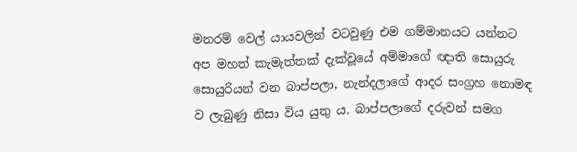මනරම් වෙල් යායවලින් වටවුණු එම ගම්මානයට යන්නට අප මහත් කැමැත්තක් දැක්වූයේ අම්මාගේ ඥාති සොයුරු සොයුරියන් වන බාප්පලා, නැන්දලාගේ ආදර සංග්‍රහ නොමඳ ව ලැබුණු නිසා විය යුතු ය. බාප්පලාගේ දරුවන් සමග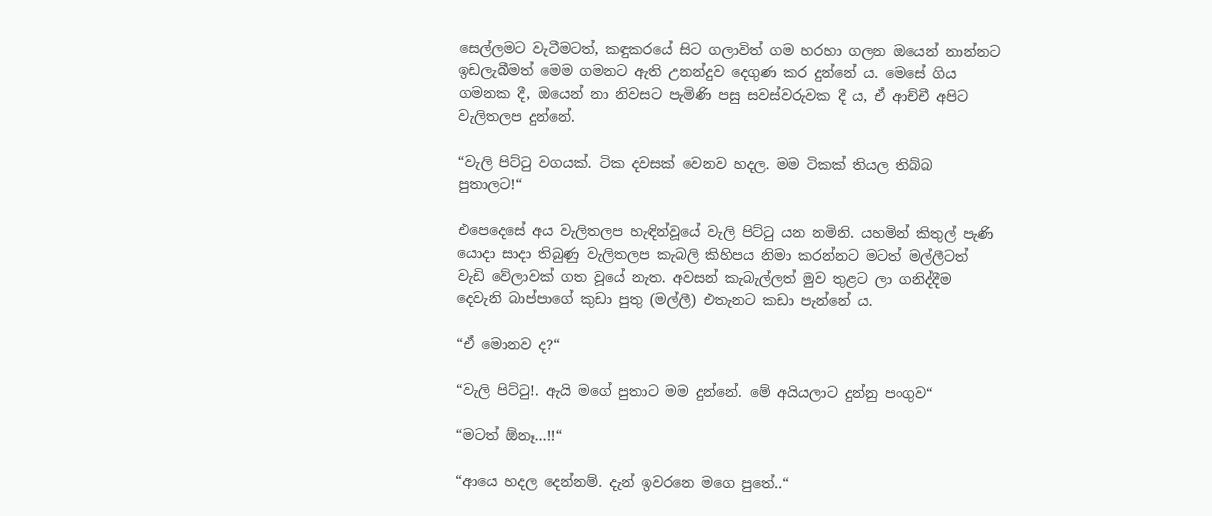සෙල්ලමට වැටීමටත්, කඳුකරයේ සිට ගලාවිත් ගම හරහා ගලන ඔයෙන් නාන්නට ඉඩලැබීමත් මෙම ගමනට ඇති උනන්දුව දෙගුණ කර දුන්නේ ය. මෙසේ ගිය ගමනක දී, ඔයෙන් නා නිවසට පැමිණි පසු සවස්වරුවක දී ය, ඒ ආච්චී අපිට වැලිතලප දුන්නේ.

“වැලි පිට්ටු වගයක්. ටික දවසක් වෙනව හදල. මම ටිකක් තියල තිබ්බ පුතාලට!“

එපෙදෙසේ අය වැලිතලප හැඳින්වූයේ වැලි පිට්ටු යන නමිනි. යහමින් කිතුල් පැණි යොදා සාදා තිබුණු වැලිතලප කැබලි කිහිපය නිමා කරන්නට මටත් මල්ලීටත් වැඩි වේලාවක් ගත වූයේ නැත. අවසන් කැබැල්ලත් මුව තුළට ලා ගනිද්දීම දෙවැනි බාප්පාගේ කුඩා පුතු (මල්ලී) එතැනට කඩා පැන්නේ ය.

“ඒ මොනව ද?“

“වැලි පිට්ටු!. ඇයි මගේ පුතාට මම දුන්නේ. මේ අයියලාට දුන්නු පංගුව“

“මටත් ඕනෑ...!!“

“ආයෙ හදල දෙන්නම්. දැන් ඉවරනෙ මගෙ පුතේ..“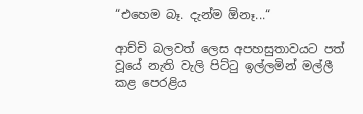“එහෙම බෑ. දැන්ම ඕනෑ...“

ආච්චි බලවත් ලෙස අපහසුතාවයට පත් වූයේ නැති වැලි පිට්ටු ඉල්ලමින් මල්ලී කළ පෙරළිය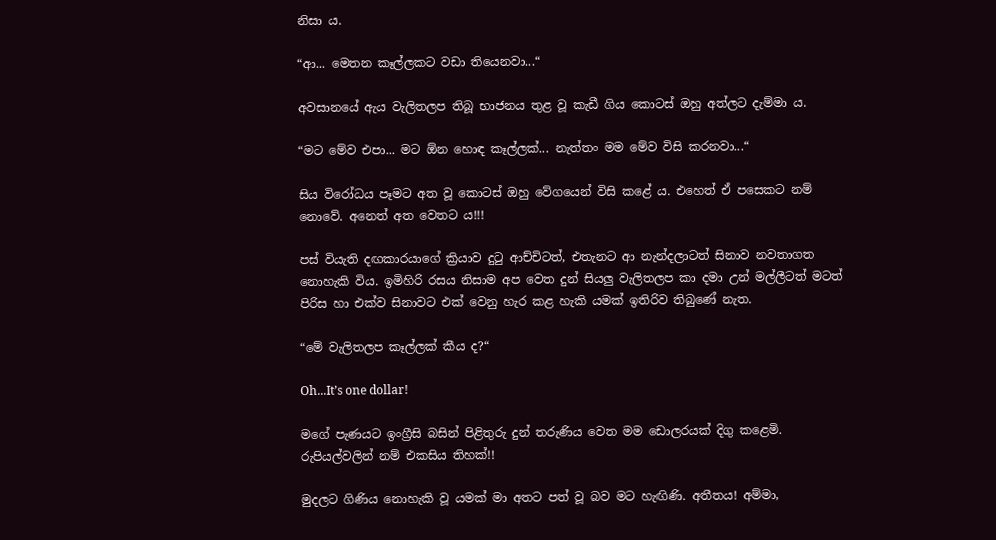නිසා ය.

“ආ... මෙතන කෑල්ලකට වඩා තියෙනවා...“

අවසානයේ ඇය වැලිතලප තිබූ භාජනය තුළ වූ කැඩී ගිය කොටස් ඔහු අත්ලට දැම්මා ය.

“මට මේව එපා... මට ඕන හොඳ කෑල්ලක්... නැත්තං මම මේව විසි කරනවා...“

සිය විරෝධය පෑමට අත වූ කොටස් ඔහු වේගයෙන් විසි කළේ ය. එහෙත් ඒ පසෙකට නම් නොවේ. අනෙත් අත වෙතට ය!!!

පස් වියැති දඟකාරයාගේ ක්‍රියාව දුටු ආච්චිටත්, එතැනට ආ නැන්දලාටත් සිනාව නවතාගත නොහැකි විය. ඉමිහිරි රසය නිසාම අප වෙත දුන් සියලු වැලිතලප කා දමා උන් මල්ලීටත් මටත් පිරිස හා එක්ව සිනාවට එක් වෙනු හැර කළ හැකි යමක් ඉතිරිව තිබුණේ නැත‍.

“මේ වැලිතලප කෑල්ලක් කීය ද?“

Oh...It’s one dollar!

මගේ පැණයට ඉංග්‍රීසි බසින් පිළිතුරු දුන් තරුණිය වෙත මම ඩොලරයක් දිගු කළෙමි. රුපියල්වලින් නම් එකසිය තිහක්!!

මුදලට ගිණිය නොහැකි වූ යමක් මා අතට පත් වූ බව මට හැඟිණි. අතීතය! අම්මා,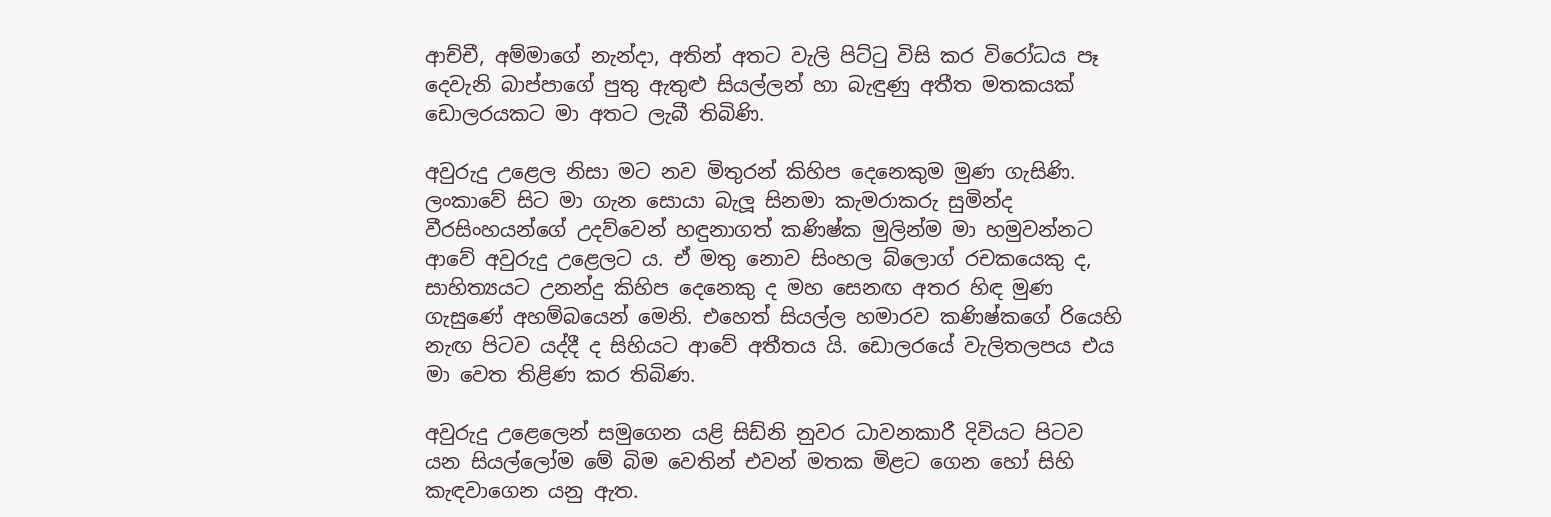ආච්චී, අම්මාගේ නැන්දා, අතින් අතට වැලි පිට්ටු විසි කර විරෝධය පෑ දෙවැනි බාප්පාගේ පුතු ඇතුළු සියල්ලන් හා බැඳුණු අතීත මතකයක් ඩොලරයකට මා අතට ලැබී තිබිණි.

අවුරුදු උළෙල නිසා මට නව මිතුරන් කිහිප දෙනෙකුම මුණ ගැසිණි. ලංකාවේ සිට මා ගැන සොයා බැලූ සිනමා කැමරාකරු සුමින්ද වීරසිංහයන්ගේ උදව්වෙන් හඳුනාගත් කණිෂ්ක මුලින්ම මා හමුවන්නට ආවේ අවුරුදු උ‍ළෙලට ය. ඒ මතු නොව සිංහල බ්ලොග් රචකයෙකු ද, සාහිත්‍යයට උනන්දු කිහිප දෙනෙකු ද මහ සෙනඟ අතර හිඳ මුණ ගැසුණේ අහම්බයෙන් මෙනි. එහෙත් සියල්ල හමාරව කණිෂ්කගේ රියෙහි නැඟ පිටව යද්දී ද සිහියට ආවේ අතීතය යි. ඩොලරයේ වැලිතලපය එය මා වෙත තිළිණ කර තිබිණ.

අවුරුදු උළෙලෙන් සමුගෙන යළි සිඩ්නි නුවර ධාවනකාරී දිවියට පිටව යන සියල්ලෝම මේ බිම වෙතින් එවන් මතක මිළට ගෙන හෝ සිහි කැඳවාගෙන යනු ඇත.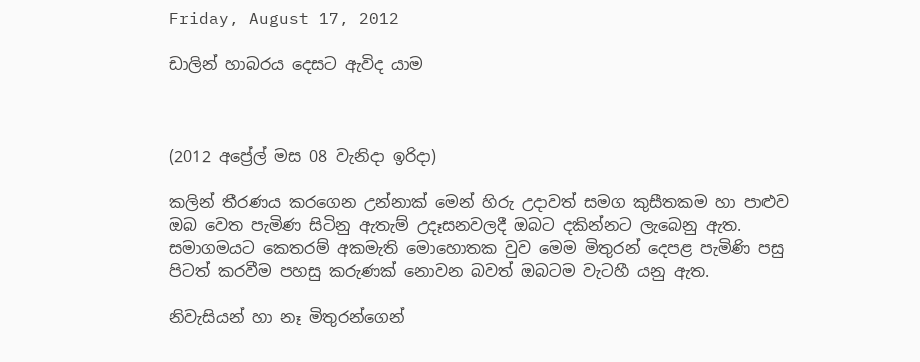Friday, August 17, 2012

ඩාලින් හාබරය දෙසට ඇවිද යාම



(2012 අ‌ප්‍රේල් මස 08 වැනිදා ඉරිදා)

කලින් තීරණය කරගෙන උන්නාක් මෙන් හිරු උදාවත් සමග කුසීතකම හා පාළුව ඔබ වෙත පැමිණ සිටිනු ඇතැම් උදෑසනවලදී ඔබට දකින්නට ලැබෙනු ඇත. සමාගමයට කෙතරම් අකමැති මොහොතක වුව මෙම මිතුරන් දෙපළ පැමිණි පසු පිටත් කරවීම පහසු කරුණක් නොවන බවත් ඔබටම වැටහී යනු ඇත.

නිවැසියන් හා නෑ මිතුරන්ගෙන්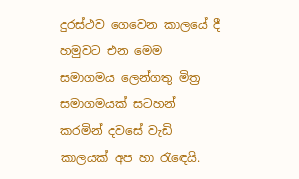දුරස්ථව ගෙවෙන කාලයේ දී හමුවට එන මෙම සමාගමය ලෙන්ගතු මිත්‍ර සමාගමයක් සටහන් කරමින් දවසේ වැඩි කාලයක් අප හා රැඳෙයි.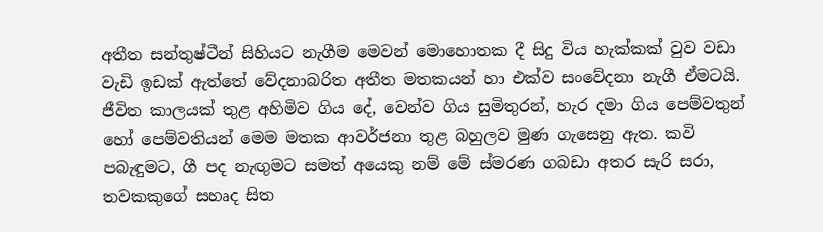අතීත සන්තුෂ්ටීන් සිහියට නැගීම මෙවන් මොහොතක දී සිදු විය හැක්කක් වුව වඩා වැඩි ඉඩක් ඇත්තේ වේදනාබරිත අතීත මතකයන් හා එක්ව සංවේදනා නැගී ඒමටයි. ජීවිත කාලයක් තුළ අහිමිව ගිය දේ, වෙන්ව ගිය සුමිතුරන්, හැර දමා ගිය පෙම්වතුන් හෝ පෙම්වතියන් මෙම මතක ආවර්ජනා තුළ බහුලව මුණ ගැසෙනු ඇත. කවි පබැඳුමට, ගී පද නැඟුමට සමත් අයෙකු නම් මේ ස්මරණ ගබඩා අතර සැරි සරා, තවකකුගේ සහෘද සිත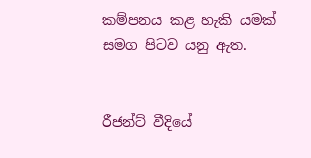කම්පනය කළ හැකි යමක් සමග පිටව යනු ඇත.


රීජන්ට් වීදියේ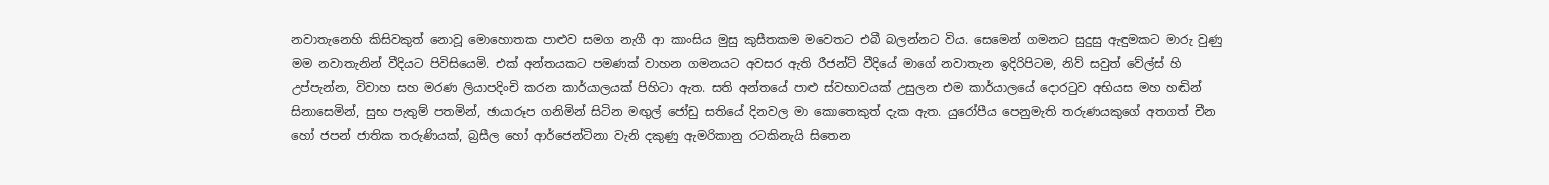නවාතැනෙහි කිසිවකුත් නොවූ මොහොතක පාළුව සමග නැගී ආ කාංසිය මුසු කුසීතකම මවෙතට එබී බලන්නට විය. සෙමෙන් ගමනට සුදුසු ඇඳුමකට මාරු වුණු මම නවාතැනින් වීදියට පිවිසියෙමි. එක් අන්තයකට පමණක් වාහන ගමනයට අවසර ඇති රීජන්ට් වීදියේ මාගේ නවාතැන ඉදිරිපිටම, නිව් සවුත් වේල්ස් හි උප්පැන්න, විවාහ සහ මරණ ලියාපදිංචි කරන කාර්යාලයක් පිහිටා ඇත. සති අන්තයේ පාළු ස්වභාවයක් උසුලන එම කාර්යාලයේ දොරටුව අභියස මහ හඬින් සිනාසෙමින්, සුභ පැතුම් පතමින්, ඡායාරූප ගනිමින් සිටින මඟුල් ජෝඩු සතියේ දිනවල මා කොතෙකුත් දැක ඇත. යුරෝපීය පෙනුමැති තරුණයකුගේ අතගත් චීන හෝ ජපන් ජාතික තරුණියක්, බ්‍රසීල හෝ ආර්ජෙන්ටිනා වැනි දකුණු ඇමරිකානු රටකිනැයි සිතෙන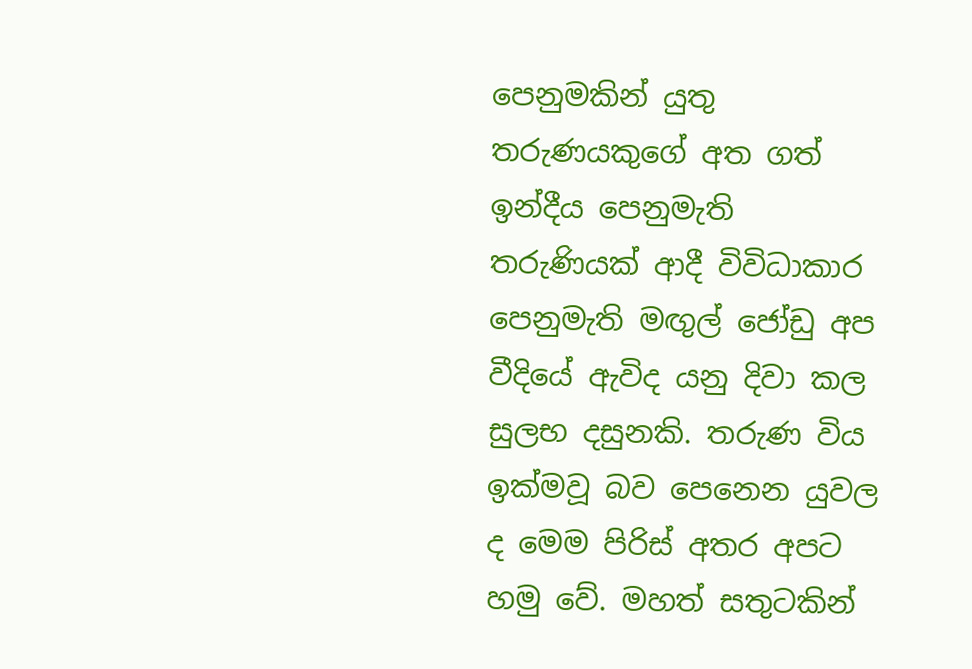පෙනුමකින් යුතු තරුණයකුගේ අත ගත් ඉන්දීය පෙනුමැති තරුණියක් ආදී විවිධාකාර පෙනුමැති මඟුල් ජෝඩු අප වීදියේ ඇවිද යනු දිවා කල සුලභ දසුනකි. තරුණ විය ඉක්මවූ බව පෙනෙන යුවල ද මෙම පිරිස් අතර අපට හමු වේ. මහත් සතුටකින්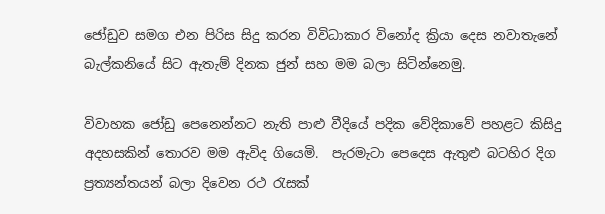ජෝඩුව සමග එන පිරිස සිදු කරන විවිධාකාර විනෝද ක්‍රියා දෙස නවාතැනේ බැල්කනියේ සිට ඇතැම් දිනක ජුන් සහ මම බලා සිටින්නෙමු.

විවාහක ජෝඩු පෙනෙන්නට නැති පාළු වීදියේ පදික වේදිකාවේ පහළට කිසිදු අදහසකින් තොරව මම ඇවිද ගියෙමි.  පැරමැටා පෙදෙස ඇතුළු බටහිර දිග ප්‍රත්‍යන්තයන් බලා දිවෙන රථ රැසක්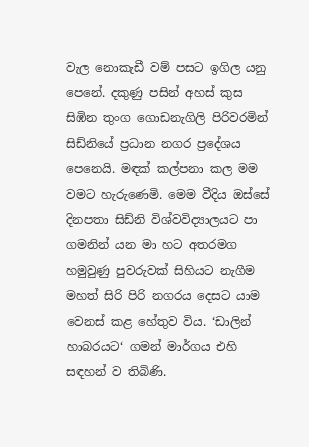වැල නොකැඩී වම් පසට ඉගිල යනු පෙනේ. දකුණු පසින් අහස් කුස සිඹින තුංග ගොඩනැගිලි පිරිවරමින් සිඩ්නියේ ප්‍රධාන නගර ප්‍රදේශය පෙනෙයි. මඳක් කල්පනා කල මම වමට හැරුණෙමි. මෙම වීදිය ඔස්සේ දිනපතා සිඩ්නි විශ්වවිද්‍යාලයට පා ගමනින් යන මා හට අතරමග හමුවුණු පුවරුවක් සිහියට නැගීම මහත් සිරි පිරි නගරය දෙසට යාම වෙනස් කළ හේතුව විය. ‘ඩාලින් හාබරයට‘ ගමන් මාර්ගය එහි සඳහන් ව තිබිණි.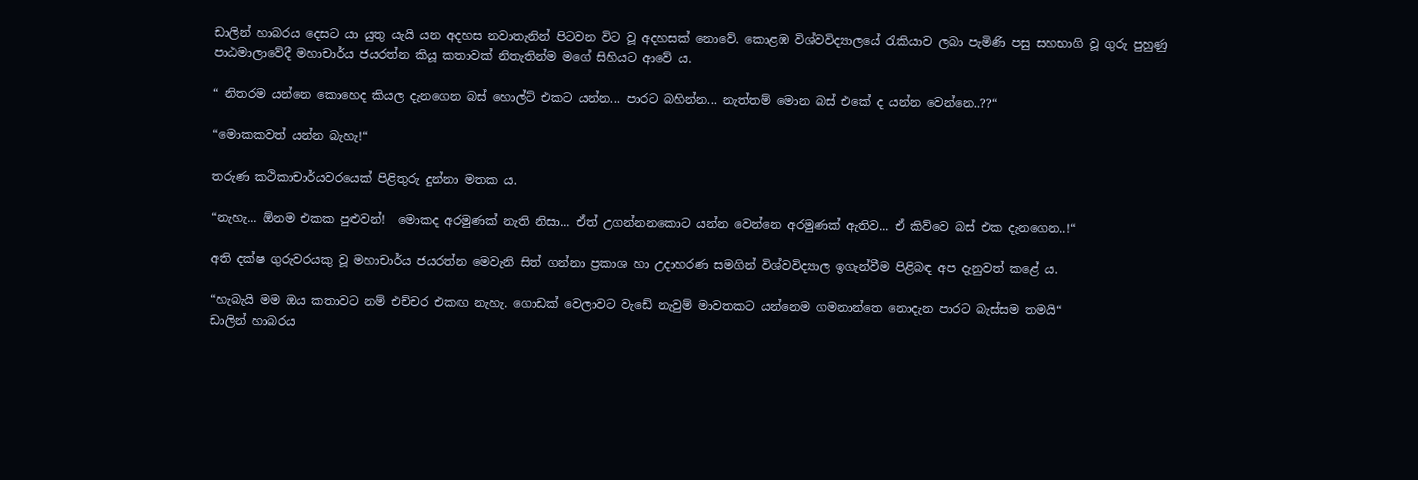ඩාලින් හාබරය දෙසට යා යුතු යැයි යන අදහස නවාතැනින් පිටවන විට වූ අදහසක් නොවේ. කොළඹ විශ්වවිද්‍යාලයේ රැකියාව ලබා පැමිණි පසු සහභාගි වූ ගුරු පුහුණු පාඨමාලාවේදී මහාචාර්ය ජයරත්න කියූ කතාවක් නිතැතින්ම මගේ සිහියට ආවේ ය.

“ නිතරම යන්නෙ කොහෙද කියල දැනගෙන බස් හොල්ට් එකට යන්න... පාරට බහින්න... නැත්තම් මොන බස් එකේ ද යන්න වෙන්නෙ..??“

“මොකකවත් යන්න බැහැ!“

තරුණ කථිකාචාර්යවරයෙක් පිළිතුරු දුන්නා මතක ය.

“නැහැ... ඕනම එකක පුළුවන්!  මොකද අරමුණක් නැති නිසා... ඒත් උගන්නනකොට යන්න වෙන්නෙ අරමුණක් ඇතිව... ඒ කිව්වෙ බස් එක දැනගෙන..!“

අති දක්ෂ ගුරුවරයකු වූ මහාචාර්ය ජයරත්න මෙවැනි සිත් ගන්නා ප්‍රකාශ හා උදාහරණ සමගින් විශ්වවිද්‍යාල ඉගැන්වීම පිළිබඳ අප දැනුවත් කළේ ය.

“හැබැයි මම ඔය කතාවට නම් එච්චර එකඟ නැහැ. ගොඩක් වෙලාවට වැඩේ නැවුම් මාවතකට යන්නෙම ගමනාන්තෙ නොදැන පාරට බැස්සම තමයි“
ඩාලින් හාබරය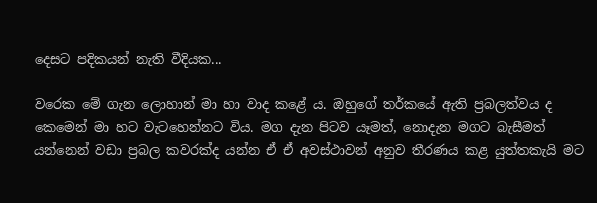දෙසට පදිකයන් නැති වීදියක...

වරෙක මේ ගැන ලොහාන් මා හා වාද කළේ ය. ඔහුගේ තර්කයේ ඇති ප්‍රබලත්වය ද කෙමෙන් මා හට වැටහෙන්නට විය. මග දැන පිටව යෑමත්, නොදැන මගට බැසීමත් යන්නෙන් වඩා ප්‍රබල කවරක්ද යන්න ඒ ඒ අවස්ථාවන් අනුව තීරණය කළ යුත්තකැයි මට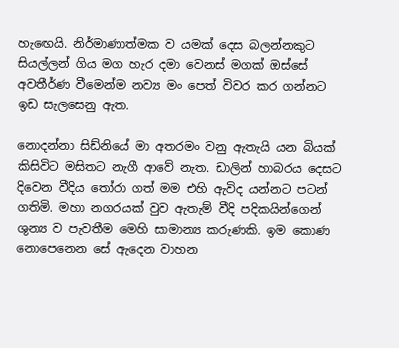හැඟෙයි. නිර්මාණාත්මක ව යමක් දෙස බලන්නකුට සියල්ලන් ගිය මග හැර දමා වෙනස් මගක් ඔස්සේ අවතීර්ණ වීමෙන්ම නව්‍ය මං පෙත් විවර කර ගන්නට ඉඩ සැලසෙනු ඇත.

නොදන්නා සිඩ්නියේ මා අතරමං වනු ඇතැයි යන බියක් කිසිවිට මසිතට නැගී ආවේ නැත. ඩාලින් හාබරය දෙසට දිවෙන වීදිය තෝරා ගත් මම එහි ඇවිද යන්නට පටන් ගතිමි. මහා නගරයක් වුව ඇතැම් වීදි පදිකයින්ගෙන් ශුන්‍ය ව පැවතීම මෙහි සාමාන්‍ය කරුණකි. ඉම කොණ නොපෙනෙන සේ ඇදෙන වාහන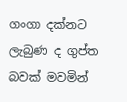ගංගා දක්නට ලැබුණ ද ගුප්ත බවක් මවමින්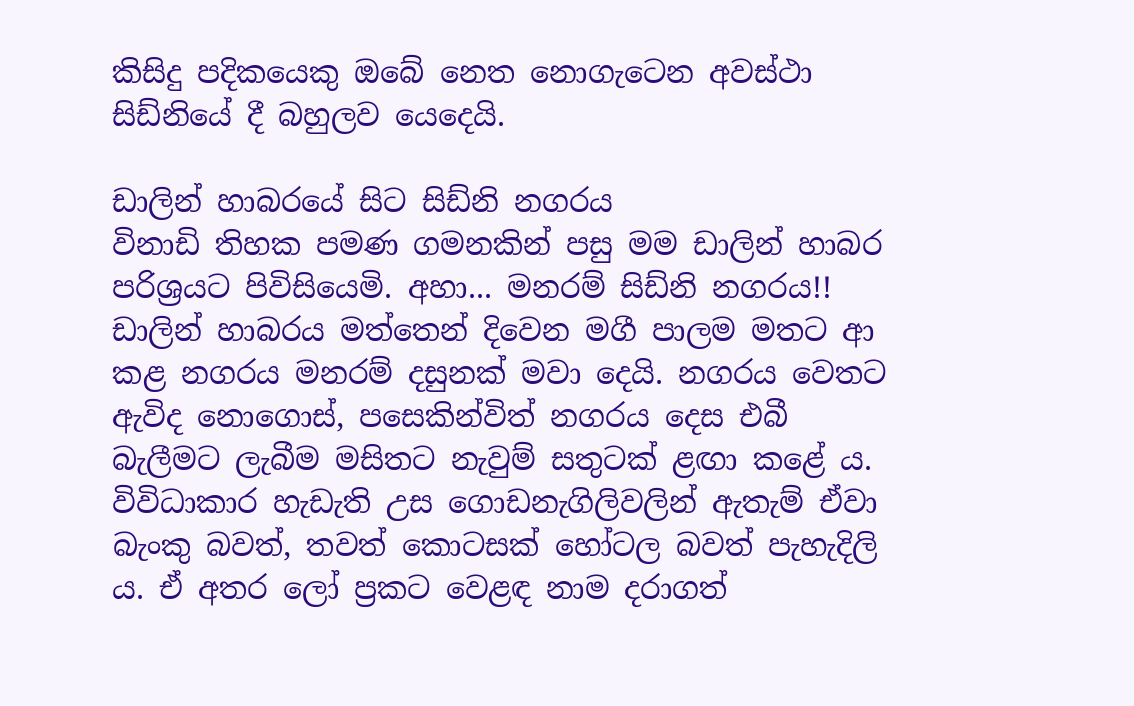කිසිදු පදිකයෙකු ඔබේ නෙත නොගැටෙන අවස්ථා සිඩ්නියේ දී බහුලව යෙදෙයි.

ඩාලින් හාබරයේ සිට සිඩ්නි නගරය
විනාඩි තිහක පමණ ගමනකින් පසු මම ඩාලින් හාබර පරිශ්‍රයට පිවිසියෙමි. අහා... මනරම් සිඩ්නි නගරය!! ඩාලින් හාබරය මත්තෙන් දිවෙන මගී පාලම මතට ආ කළ නගරය මනරම් දසුනක් මවා දෙයි. නගරය වෙතට ඇවිද නොගොස්, පසෙකින්විත් නගරය දෙස එබී බැලීමට ලැබීම මසිතට නැවුම් සතුටක් ළඟා කළේ ය. විවිධාකාර හැඩැති උස ගොඩනැගිලිවලින් ඇතැම් ඒවා බැංකු බවත්, තවත් කොටසක් හෝටල බවත් පැහැදිලි ය. ඒ අතර ලෝ ප්‍රකට වෙළඳ නාම දරාගත්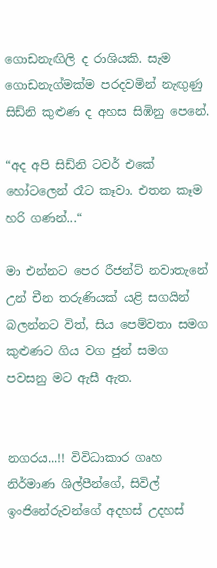ගොඩනැඟිලි ද රාශියකි. සැම ගොඩනැග්මක්ම පරදවමින් නැඟුණු සිඩ්නි කුළුණ ද අහස සිඹිනු පෙනේ.

“අද අපි සිඩ්නි ටවර් එකේ හෝටලෙන් රෑට කෑවා. එතන කෑම හරි ගණන්...“

මා එන්නට පෙර රීජන්ට් නවාතැනේ උන් චීන තරුණියක් යළි සගයින් බලන්නට විත්, සිය පෙම්වතා සමග කුළුණට ගිය වග ජුන් සමග පවසනු මට ඇසී ඇත.


නගරය...!! විවිධාකාර ගෘහ නිර්මාණ ශිල්පීන්ගේ, සිවිල් ඉංජිනේරුවන්ගේ අදහස් උදහස්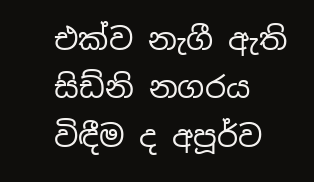එක්ව නැගී ඇති සිඩ්නි නගරය විඳීම ද අපූර්ව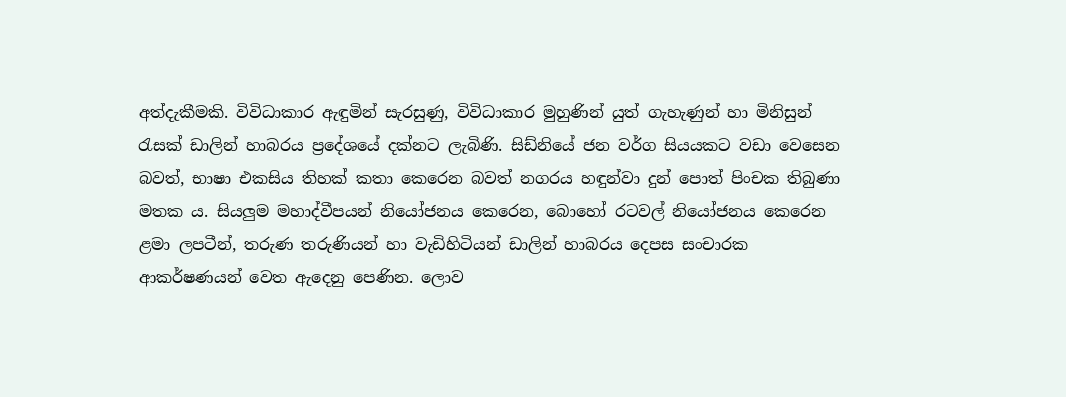අත්දැකීමකි. විවිධාකාර ඇඳුමින් සැරසුණු, විවිධාකාර මුහුණින් යුත් ගැහැණුන් හා මිනිසුන් රැසක් ඩාලින් හාබරය ප්‍රදේශයේ දක්නට ලැබිණි. සිඩ්නියේ ජන වර්ග සියයකට වඩා වෙසෙන බවත්, භාෂා එකසිය තිහක් කතා කෙරෙන බවත් නගරය හඳුන්වා දුන් පොත් පිංචක තිබුණා මතක ය. සියලුම මහාද්වීපයන් නියෝජනය කෙරෙන, බොහෝ රටවල් නියෝජනය කෙරෙන ළමා ලපටීන්, තරුණ තරුණියන් හා වැඩිහිටියන් ඩාලින් හාබරය දෙපස සංචාරක ආකර්ෂණයන් වෙත ඇදෙනු පෙණින. ලොව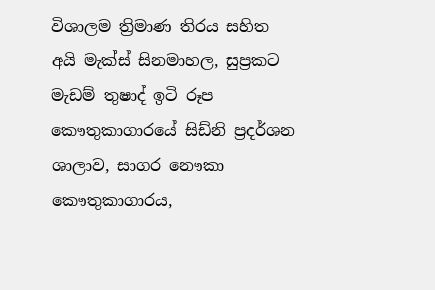විශාලම ත්‍රිමාණ තිරය සහිත අයි මැක්ස් සිනමාහල, සුප්‍රකට මැඩම් තුෂාද් ඉටි රූප කෞතුකාගාරයේ සිඩ්නි ප්‍රදර්ශන ශාලාව, සාගර නෞකා කෞතුකාගාරය,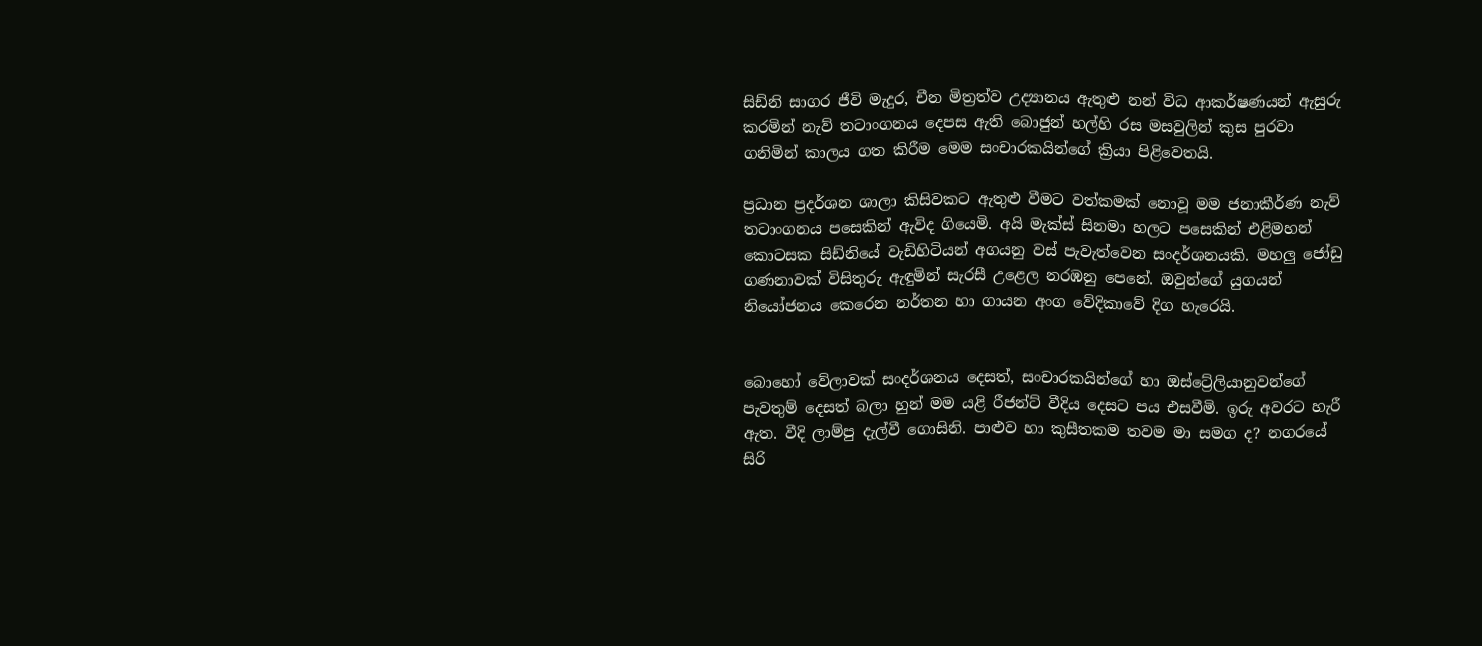සිඩ්නි සාගර ජීවි මැදුර, චීන මිත්‍රත්ව උද්‍යානය ඇතුළු නන් විධ ආකර්ෂණයන් ඇසුරු කරමින් නැව් තටාංගනය දෙපස ඇති බොජුන් හල්හි රස මසවුලින් කුස පුරවා ගනිමින් කාලය ගත කිරීම මෙම සංචාරකයින්ගේ ක්‍රියා පිළිවෙතයි.

ප්‍රධාන ප්‍රදර්ශන ශාලා කිසිවකට ඇතුළු වීමට වත්කමක් නොවූ මම ජනාකීර්ණ නැව් තටාංගනය පසෙකින් ඇවිද ගියෙමි. අයි මැක්ස් සිනමා හලට පසෙකින් එළිමහන් කොටසක සිඩ්නියේ වැඩිහිටියන් අගයනු වස් පැවැත්වෙන සංදර්ශනයකි. මහලු ජෝඩු ගණනාවක් විසිතුරු ඇඳුමින් සැරසී උළෙල නරඹනු පෙනේ. ඔවුන්ගේ යුගයන් නියෝජනය කෙරෙන නර්තන හා ගායන අංග වේදිකාවේ දිග හැරෙයි.


බොහෝ වේලාවක් සංදර්ශනය දෙසත්, සංචාරකයින්ගේ හා ඔස්ට්‍රේලියානුවන්ගේ පැවතුම් දෙසත් බලා හුන් මම යළි රීජන්ට් වීදිය දෙසට පය එසවීමි. ඉරු අවරට හැරී ඇත. වීදි ලාම්පු දැල්වී ගොසිනි. පාළුව හා කුසීතකම තවම මා සමග ද? නගරයේ සිරි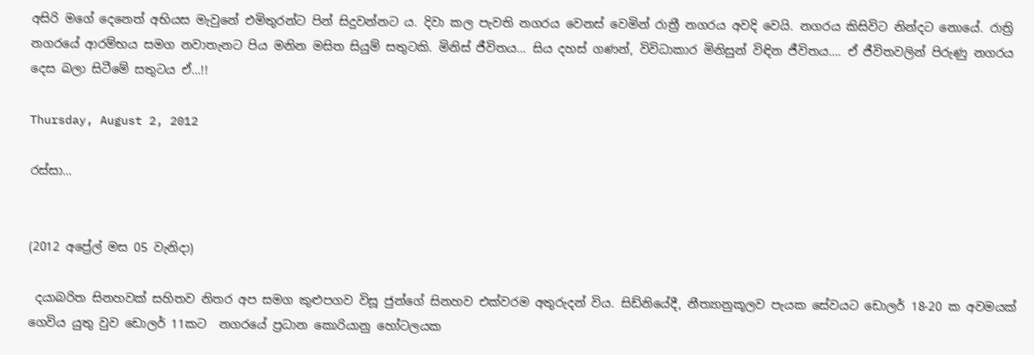අසිරි මගේ දෙනෙත් අභියස මැවුනේ එමිතුරන්ට පින් සිදුවන්නට ය. දිවා කල පැවති නගරය වෙනස් වෙමින් රාත්‍රී නගරය අවදි වෙයි. නගරය කිසිවිට නින්දට නොයේ. රාත්‍රි නගරයේ ආරම්භය සමග නවාතැනට පිය මනින මසිත සියුම් සතුටකි. මිනිස් ජීවිතය... සිය දහස් ගණන්, විවිධාකාර මිනිසුන් විඳින ජීවිතය.... ඒ ජීවිතවලින් පිරුණු නගරය දෙස බලා සිටීමේ සතුටය ඒ...!!

Thursday, August 2, 2012

රස්සා...


(2012 අ‌ප්‍රේල් මස 05 වැනිදා)

 දයාබරිත සිනහවක් සහිතව නිතර අප සමග කුළුපගව විසූ ජුන්ගේ සිනහව එක්වරම අතුරුදන් විය. සිඩ්නියේදී, නීත්‍යානුකූලව පැයක සේවයට ඩොලර් 18-20 ක අවමයක් ගෙවිය යුතු වුව ඩොලර් 11කට  නගරයේ ප්‍රධාන කොරියානු හෝටලයක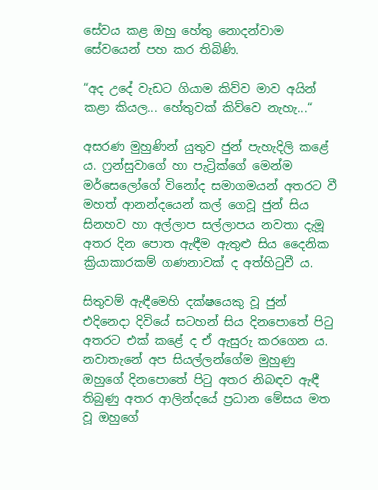සේවය කළ ඔහු හේතු නොදන්වාම සේවයෙන් පහ කර තිබිණි.

“අද උදේ වැඩට ගියාම කිව්ව මාව අයින් කළා කියල... හේතුවක් කිව්වෙ නැහැ...“

අසරණ මුහුණින් යුතුව ජුන් පැහැදිලි කළේ ය. ෆ්‍රන්සුවාගේ හා පැට්‍රික්ගේ මෙන්ම මර්සෙලෝගේ විනෝද සමාගමයන් අතරට වී මහත් ආනන්දයෙන් කල් ගෙවූ ජුන් සිය සිනහව හා අල්ලාප සල්ලාපය නවතා දැමූ අතර දින පොත ඇඳීම ඇතුළු සිය දෛනික ක්‍රියාකාරකම් ගණනාවක් ද අත්හිටුවී ය.

සිතුවම් ඇඳීමෙහි දක්ෂයෙකු වූ ජුන් එදිනෙදා දිවියේ සටහන් සිය දිනපොතේ පිටු අතරට එක් කළේ ද ඒ ඇසුරු කරගෙන ය. නවාතැනේ අප සියල්ලන්ගේම මුහුණු ඔහුගේ දිනපොතේ පිටු අතර නිබඳව ඇඳී තිබුණු අතර ආලින්දයේ ප්‍රධාන මේසය මත වූ ඔහුගේ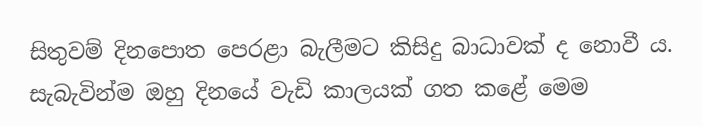සිතුවම් දිනපොත පෙරළා බැලීමට කිසිදු බාධාවක් ද නොවී ය. සැබැවින්ම ඔහු දිනයේ වැඩි කාලයක් ගත කළේ මෙම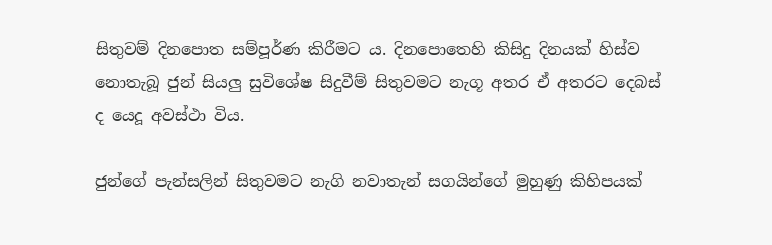සිතුවම් දිනපොත සම්පූර්ණ කිරීමට ය. දිනපොතෙහි කිසිදු දිනයක් හිස්ව නොතැබූ ජුන් සියලු සුවිශේෂ සිදුවීම් සිතුවමට නැගූ අතර ඒ අතරට දෙබස් ද යෙදූ අවස්ථා විය.

ජුන්ගේ පැන්සලින් සිතුවමට නැගි නවාතැන් සගයින්ගේ මුහුණු කිහිපයක්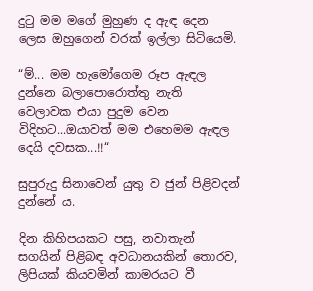දුටු මම මගේ මුහුණ ද ඇඳ දෙන ලෙස ඔහුගෙන් වරක් ඉල්ලා සිටියෙමි.

“ම්... මම හැමෝගෙම රූප ඇඳල දුන්නෙ බලාපොරොත්තු නැති වෙලාවක එයා පුදුම වෙන විදිහට...ඔයාවත් මම එහෙමම ඇඳල දෙයි දවසක...!!“

සුපුරුදු සිනාවෙන් යුතු ව ජුන් පිළිවදන් දුන්නේ ය.

දින කිහිපයකට පසු, නවාතැන් සගයින් පිළිබඳ අවධානයකින් තොරව, ලිපියක් කියවමින් කාමරයට වී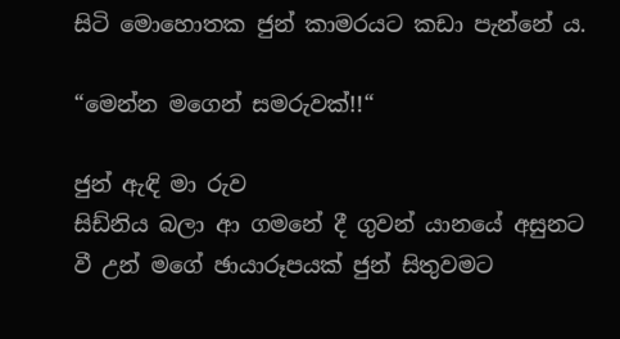සිටි මොහොතක ජුන් කාමරයට කඩා පැන්නේ ය.

“මෙන්න මගෙන් සමරුවක්!!“

ජුන් ඇඳි මා රුව
සිඩ්නිය බලා ආ ගමනේ දී ගුවන් යානයේ අසුනට වී උන් මගේ ඡායාරූපයක් ජුන් සිතුවමට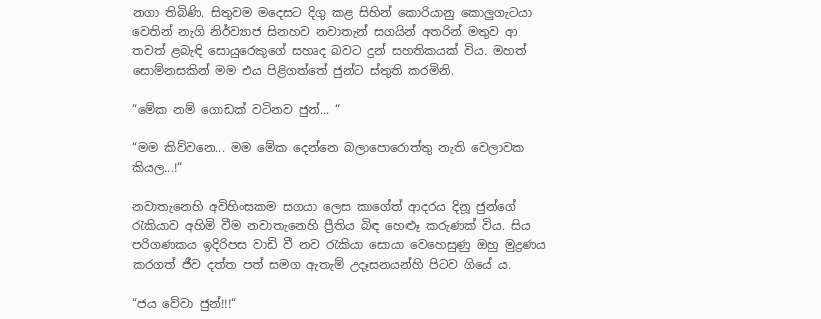නගා තිබිණි. සිතුවම මදෙසට දිගු ක‍ළ සිහින් කොරියානු කොලුගැටයා වෙතින් නැගි නිර්ව්‍යාජ සිනහව නවාතැන් සගයින් අතරින් මතුව ආ තවත් ළබැඳි සොයුරෙකුගේ සහෘද බවට දුන් සහතිකයක් විය. මහත් සොම්නසකින් මම එය පිළිගත්තේ ජුන්ට ස්තුති කරමිනි.

“මේක නම් ගොඩක් වටිනව ජුන්... “

“මම කිව්වනෙ... මම මේක දෙන්නෙ බලාපොරොත්තු නැති වෙලාවක කියල...!“

නවාතැනෙහි අවිහිංසකම සගයා ලෙස කාගේත් ආදරය දිනූ ජුන්ගේ රැකියාව අහිමි වීම නවාතැනෙහි ප්‍රීතිය බිඳ හෙළූ කරුණක් විය. සිය පරිගණකය ඉදිරිපස වාඩි වී නව රැකියා සොයා වෙහෙසුණු ඔහු මුද්‍රණය කරගත් ජීව දත්ත පත් සමග ඇතැම් උදෑසනයන්හි පිටව ගියේ ය.

“ජය වේවා ජුන්!!!“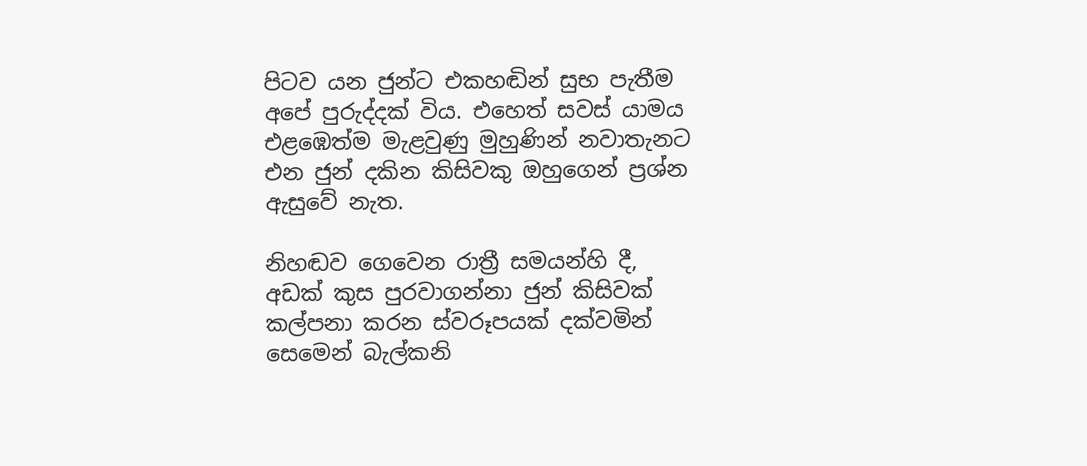පිටව යන ජුන්ට එකහඬින් සුභ පැතීම අපේ පුරුද්දක් විය. එහෙත් සවස් යාමය එළඹෙත්ම මැළවුණු මුහුණින් නවාතැනට එන ජුන් දකින කිසිවකු ඔහුගෙන් ප්‍රශ්න ඇසුවේ නැත.

නිහඬව ගෙවෙන රාත්‍රී සමයන්හි දී, අඩක් කුස පුරවාගන්නා ජුන් කිසිවක් කල්පනා කරන ස්වරූපයක් දක්වමින් සෙමෙන් බැල්කනි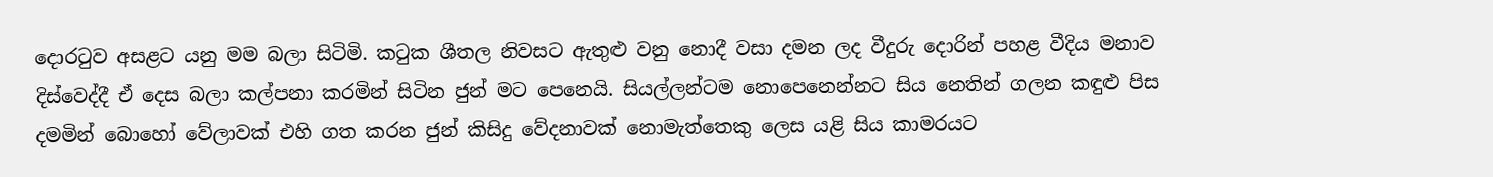දොරටුව අසළට යනු මම බලා සිටිමි. කටුක ශීතල නිවසට ඇතුළු වනු නොදී වසා දමන ලද වීදුරු දොරින් පහළ වීදිය මනාව දිස්වෙද්දී ඒ දෙස බලා කල්පනා කරමින් සිටින ජුන් මට පෙනෙයි. සියල්ලන්ටම නොපෙනෙන්නට සිය නෙතින් ගලන කඳුළු පිස දමමින් බොහෝ වේලාවක් එහි ගත කරන ජුන් කිසිදු වේදනාවක් නොමැත්තෙකු ලෙස යළි සිය කාමරයට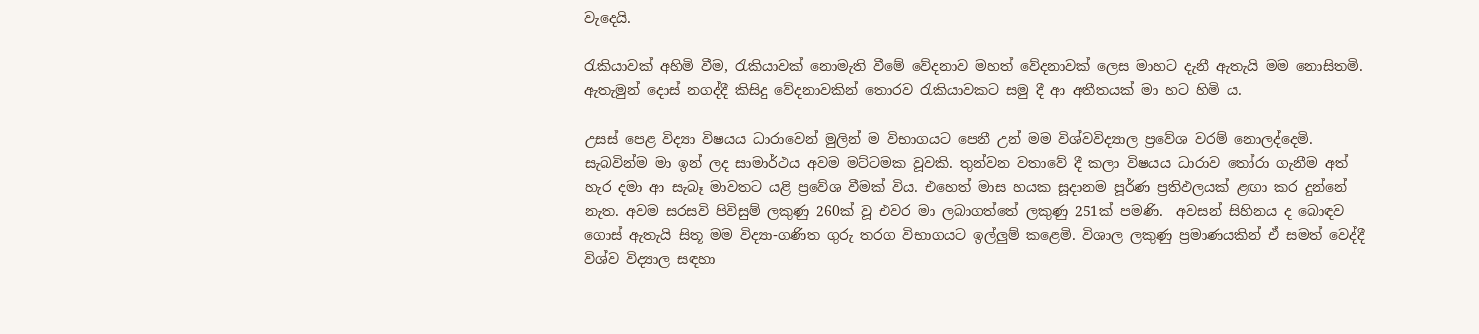වැදෙයි.

රැකියාවක් අහිමි වීම, රැකියාවක් නොමැති වීමේ වේදනාව මහත් වේදනාවක් ලෙස මාහට දැනී ඇතැයි මම නොසිතමි. ඇතැමුන් දොස් නගද්දී කිසිදු වේදනාවකින් තොරව රැකියාවකට සමු දී ආ අතීතයක් මා හට හිමි ය.

උසස් පෙළ විද්‍යා විෂයය ධාරාවෙන් මුලින් ම විභාගයට පෙනී උන් මම විශ්වවිද්‍යාල ප්‍රවේශ වරම් නොලද්දෙමි. සැබවින්ම මා ඉන් ලද සාමාර්ථය අවම මට්ටමක වූවකි. තුන්වන වතාවේ දී කලා විෂයය ධාරාව තෝරා ගැනීම අත් හැර දමා ආ සැබෑ මාවතට යළි ප්‍රවේශ වීමක් විය. එහෙත් මාස හයක සූදානම පූර්ණ ප්‍රතිඵලයක් ළඟා කර දුන්නේ නැත. අවම සරසවි පිවිසුම් ලකුණු 260ක් වූ එවර මා ලබාගත්තේ ලකුණු 251ක් පම‍ණි.  අවසන් සිහිනය ද බොඳව ගොස් ඇතැයි සිතූ මම විද්‍යා-ගණිත ගුරු තරග විභාගයට ඉල්ලුම් කළෙමි. විශාල ලකුණු ප්‍රමාණයකින් ඒ සමත් වෙද්දී විශ්ව විද්‍යාල සඳහා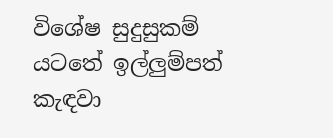විශේෂ සුදුසුකම් යටතේ ඉල්ලුම්පත් කැඳවා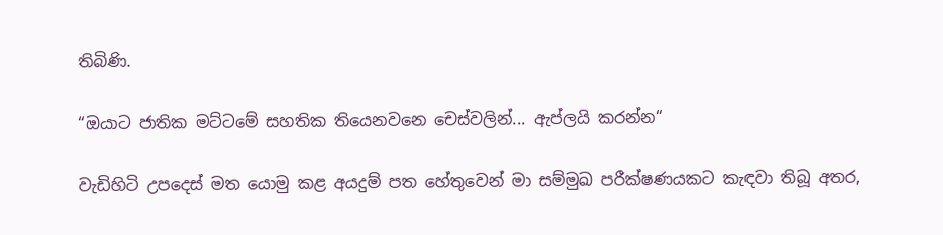තිබිණි.

“ඔයාට ජාතික මට්ටමේ සහතික තියෙනවනෙ චෙස්වලින්... ඇප්ලයි කරන්න“

වැඩිහිටි උපදෙස් මත යොමු කළ අයදුම් පත හේතුවෙන් මා සම්මුඛ පරීක්ෂණයකට කැඳවා තිබූ අතර,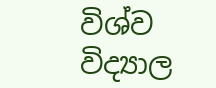විශ්ව විද්‍යාල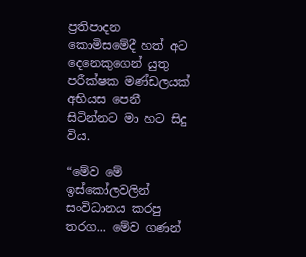ප්‍රතිපාදන කොමිසමේදී හත් අට දෙනෙකුගෙන් යුතු පරීක්ෂක මණ්ඩලයක් අභියස පෙනී සිටින්නට මා හට සිදු විය.

“මේව මේ ඉස්කෝලවලින් සංවිධානය කරපු තරග... මේව ගණන්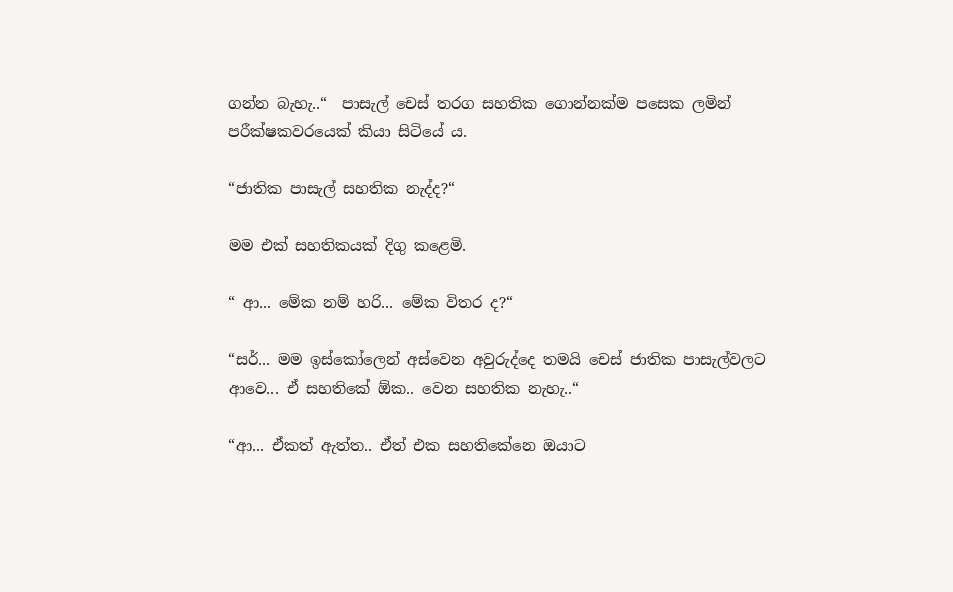ගන්න බැහැ..“  පාසැල් චෙස් තරග සහතික ගොන්නක්ම පසෙක ලමින් පරීක්ෂකවරයෙක් කියා සිටියේ ය.

“ජාතික පාසැල් සහතික නැද්ද?“

මම එක් සහතිකයක් දිගු කළෙමි.

“ ආ... මේක නම් හරි... මේක විතර ද?“

“සර්... මම ඉස්කෝලෙන් අස්වෙන අවුරුද්දෙ තමයි චෙස් ජාතික පාසැල්වලට ආවෙ... ඒ සහතිකේ ඕක.. වෙන සහතික නැහැ..“

“ආ... ඒකත්‍ ඇත්ත‍.. ඒත් එක සහතිකේනෙ ඔයාට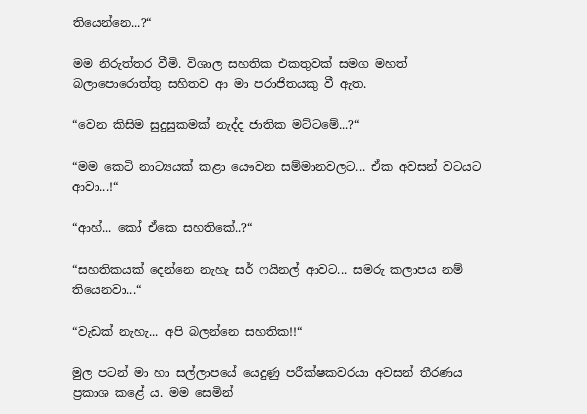තියෙන්නෙ...?“

මම නිරුත්තර වීමි. විශාල සහතික එකතුවක් සමග මහත් බලාපොරොත්තු සහිතව ආ මා පරාජිතයකු වී ඇත.

“වෙන කිසිම සුදුසුකමක් නැද්ද ජාතික මට්ටමේ...?“

“මම කෙටි නාට්‍යයක් කළා යෞවන සම්මානවලට... ඒක අවසන් වටයට ආවා...!“

“ආහ්... කෝ ඒකෙ සහතිකේ..?“

“සහතිකයක් දෙන්නෙ නැහැ සර් ෆයිනල් ආවට... සමරු කලාපය නම් තියෙනවා...“

“වැඩක් නැහැ... අපි බලන්නෙ සහතික!!“

මුල පටන් මා හා සල්ලාපයේ යෙදුණු පරීක්ෂකවරයා අවසන් තීරණය ප්‍රකාශ කළේ ය. මම සෙමින්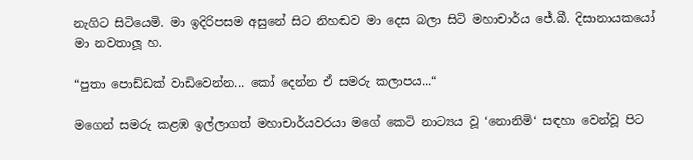නැගිට සිටියෙමි. මා ඉදිරිපසම අසුනේ සිට නිහඬව මා දෙස බලා සිටි මහාචාර්ය ජේ.බී. දිසානායකයෝ මා නවතාලූ හ.

“පුතා පොඩ්ඩක් වාඩිවෙන්න... කෝ දෙන්න ඒ සමරු කලාපය...“

මගෙන් සමරු කළඹ ඉල්ලාගත් මහාචාර්යවරයා මගේ කෙටි නාට්‍යය වූ ‘නොනිමි‘ සඳහා වෙන්වූ පිට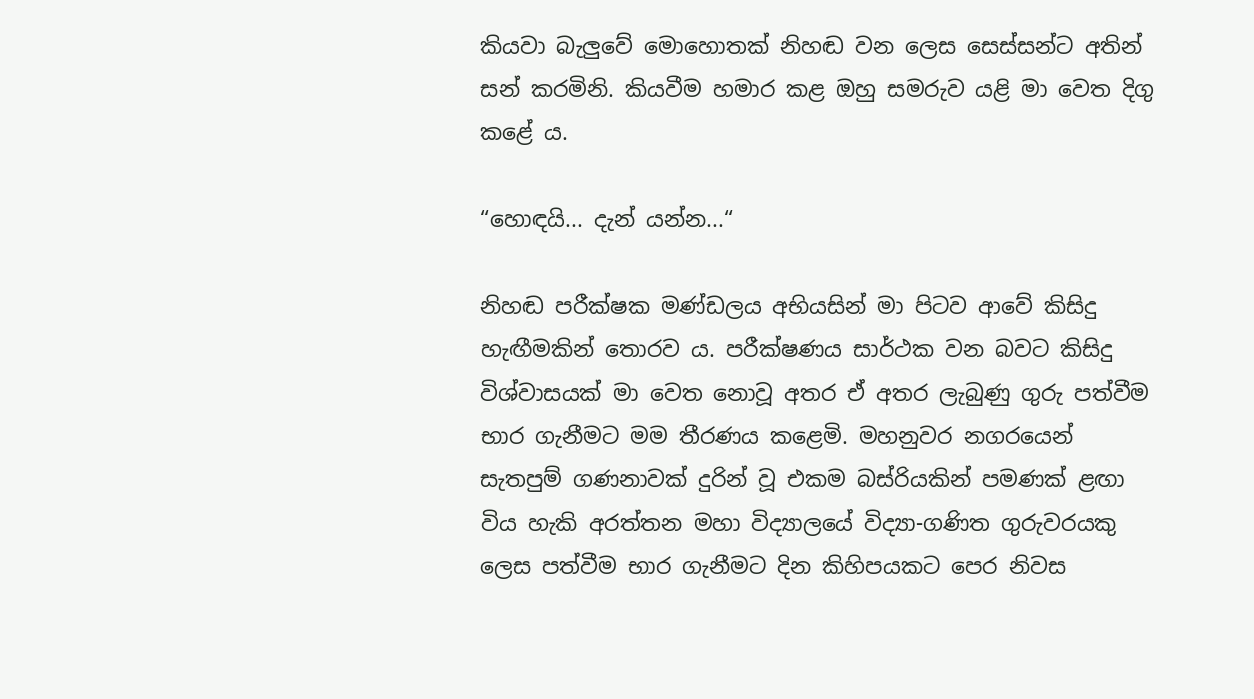කියවා බැලුවේ මොහොතක් නිහඬ වන ලෙස සෙස්සන්ට අතින් සන් කරමිනි. කියවීම හමාර කළ ඔහු සමරුව යළි මා වෙත දිගු කළේ ය.

“හොඳයි... දැන් යන්න...“

නිහඬ පරීක්ෂක මණ්ඩලය අභියසින් මා පිටව ආවේ කිසිදු හැඟීමකින් තොරව ය. පරීක්ෂණය සාර්ථක වන බවට කිසිදු විශ්වාසයක් මා වෙත නොවූ අතර ඒ අතර ලැබුණු ගුරු පත්වීම භාර ගැනීමට මම තීරණය කළෙමි. මහනුවර නගරයෙන් සැතපුම් ගණනාවක් දුරින් වූ එකම බස්රියකින් පමණක් ළඟා විය හැකි අරත්තන මහා විද්‍යාලයේ විද්‍යා-ගණිත ගුරුවරයකු ලෙස පත්වීම භාර ගැනීමට දින කිහිපයකට පෙර නිවස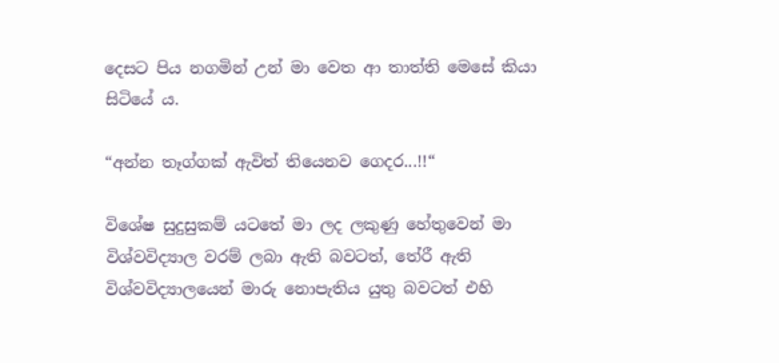දෙසට පිය නගමින් උන් මා වෙත ආ තාත්ති මෙසේ කියා සිටියේ ය.

“අන්න තෑග්ගක් ඇවිත් තියෙනව ගෙදර...!!“

විශේෂ සුදුසුකම් යටතේ මා ලද ලකුණු හේතුවෙන් මා විශ්වවිද්‍යාල වරම් ලබා ඇති බවටත්, තේරී ඇති විශ්වවිද්‍යාලයෙන් මාරු නොපැතිය යුතු බවටත් එහි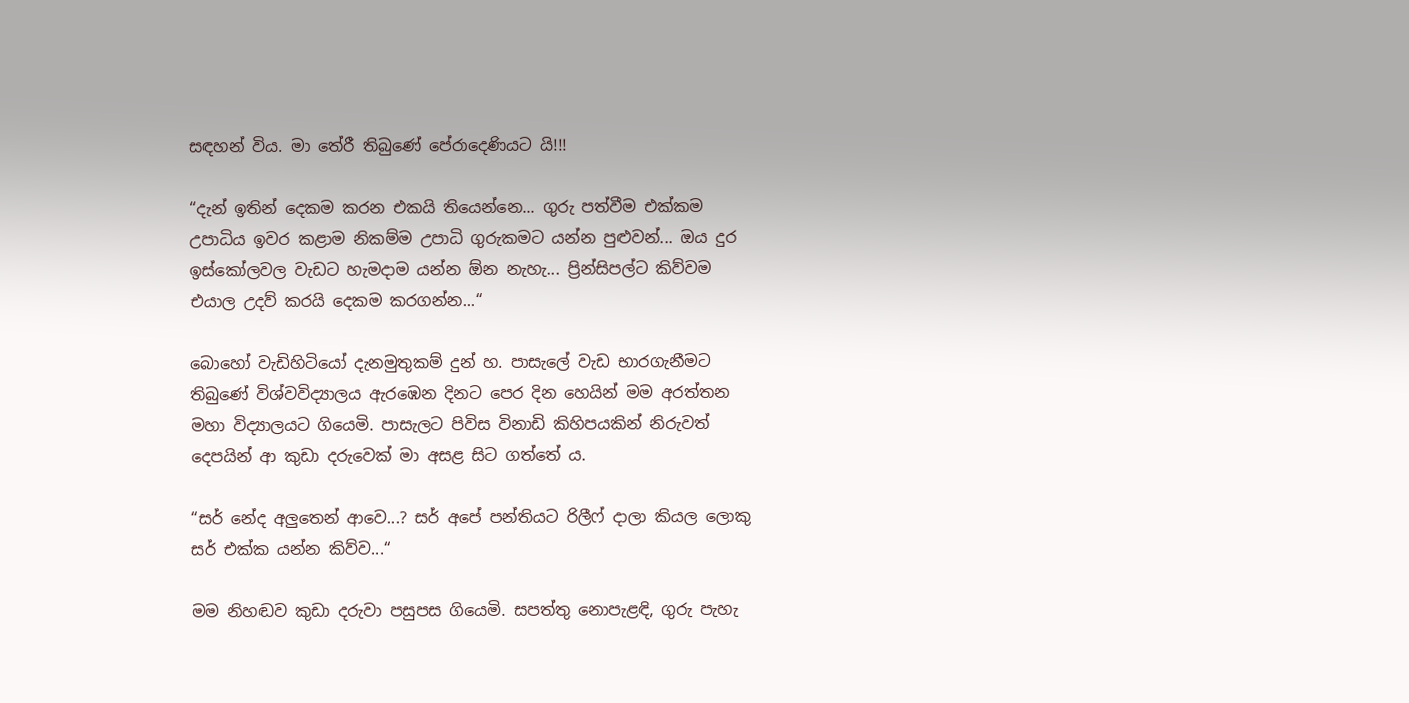සඳහන් විය. මා තේරී තිබුණේ පේරාදෙණියට යි!!!

“දැන් ඉතින් දෙකම කරන එකයි තියෙන්නෙ... ගුරු පත්වීම එක්කම උපාධිය ඉවර කළාම නිකම්ම උපාධි ගුරුකමට යන්න පුළුවන්... ඔය දුර ඉස්කෝලවල වැඩට හැමදාම යන්න ඕන නැහැ... ප්‍රින්සිපල්ට කිව්වම එයාල උදව් කරයි දෙකම කරගන්න...“

බොහෝ වැඩිහිටියෝ දැනමුතුකම් දුන් හ. පාසැලේ වැඩ භාරගැනීමට තිබුණේ විශ්වවිද්‍යාලය ඇරඹෙන දිනට පෙර දින හෙයින් මම අරත්තන මහා විද්‍යාලයට ගියෙමි. පාසැලට පිවිස විනාඩි කිහිපයකින් නිරුවත් දෙපයින් ආ කුඩා දරුවෙක් මා අසළ සිට ගත්තේ ය.

“සර් නේද අලුතෙන් ආවෙ...? සර් අපේ පන්තියට රිලීෆ් දාලා කියල ලොකු සර් එක්ක යන්න කිව්ව...“

මම නිහඬව කුඩා දරුවා පසුපස ගියෙමි. සපත්තු නොපැළඳි, ගුරු පැහැ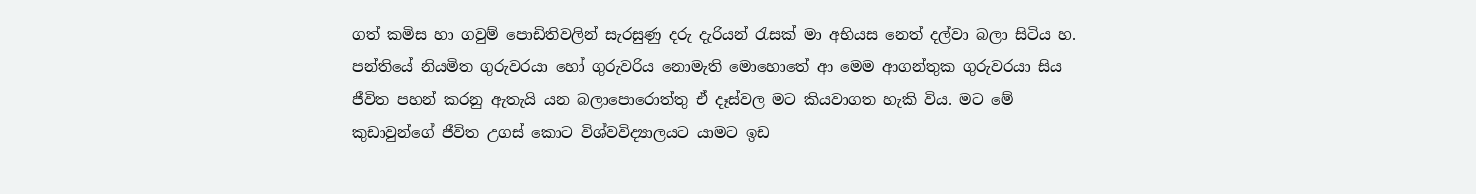ගත් කමිස හා ගවුම් පොඩිතිවලින් සැරසුණු දරු දැරියන් රැසක් මා අභියස නෙත් දල්වා බලා සිටිය හ. පන්තියේ නියමිත ගුරුවරයා හෝ ගුරුවරිය නොමැති මොහොතේ ආ මෙම ආගන්තුක ගුරුවරයා සිය ජීවිත පහන් කරනු ඇතැයි යන බලාපොරොත්තු ඒ දෑස්වල මට කියවාගත හැකි විය. මට මේ කුඩාවුන්ගේ ජීවිත උගස් කොට විශ්වවිද්‍යාලයට යාමට ඉඩ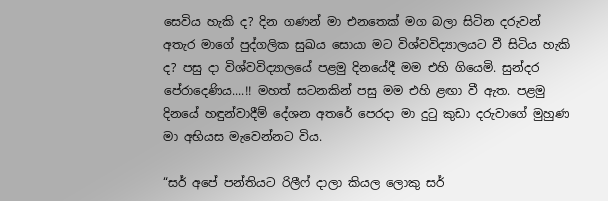සෙවිය හැකි ද? දින ගණන් මා එනතෙක් මග බලා සිටින දරුවන් අතැර මාගේ පුද්ගලික සුඛය සොයා මට විශ්වවිද්‍යාලයට වී සිටිය හැකි ද? පසු දා විශ්වවිද්‍යාලයේ පළමු දිනයේදී මම එහි ගියෙමි. සුන්දර පේරාදෙණිය....!! මහත් සටනකින් පසු මම එහි ළඟා වී ඇත. පළමු දිනයේ හඳුන්වාදීම් දේශන අතරේ පෙරදා මා දුටු කුඩා දරුවාගේ මුහුණ මා අභියස මැවෙන්නට විය.

“සර් අපේ පන්තියට රිලීෆ් දාලා කියල ලොකු සර්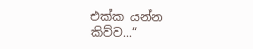එක්ක යන්න කිව්ව...“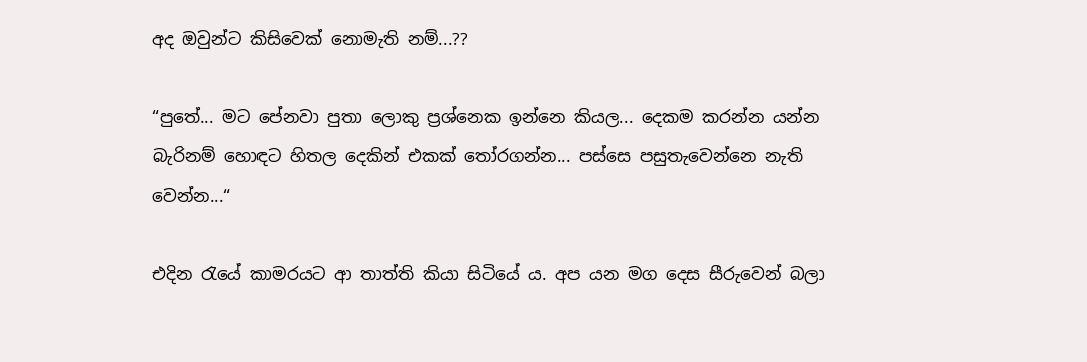අද ඔවුන්ට කිසිවෙක් නොමැති නම්...??

“පුතේ... මට පේනවා පුතා ලොකු ප්‍රශ්නෙක ඉන්නෙ කියල... දෙකම කරන්න යන්න බැරිනම් හොඳට හිතල දෙකින් එකක් තෝරගන්න... පස්සෙ පසුතැවෙන්නෙ නැති වෙන්න...“

එදින රැයේ කාමරයට ආ තාත්ති කියා සිටියේ ය. අප යන මග දෙස සීරුවෙන් බලා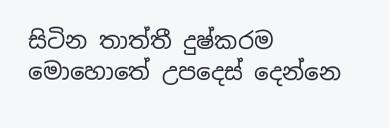සිටින තාත්තී දුෂ්කරම මොහොතේ උපදෙස් දෙන්නෙ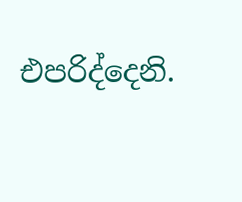එපරිද්දෙනි.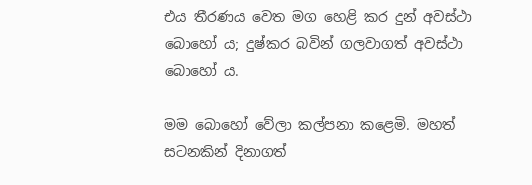එය තීරණය වෙත මග හෙළි කර දුන් අවස්ථා බොහෝ ය; දුෂ්කර බවින් ගලවාගත් අවස්ථා බොහෝ ය.

මම බොහෝ වේලා කල්පනා කළෙමි. මහත් සටනකින් දිනාගත්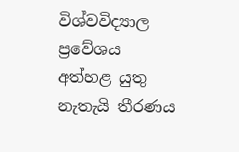විශ්වවිද්‍යාල ප්‍රවේශය අත්හළ යුතු නැතැයි තීරණය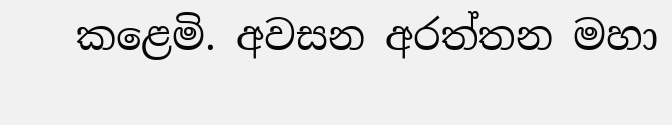කළෙමි. අවසන අරත්තන මහා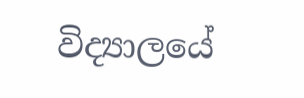විද්‍යාලයේ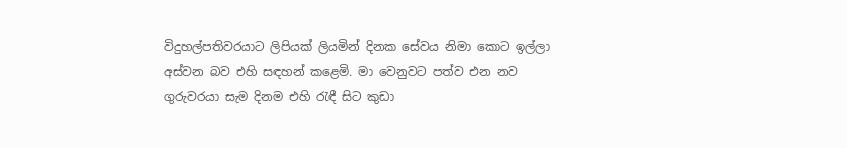විදුහල්පතිවරයාට ලිපියක් ලියමින් දිනක සේවය නිමා කොට ඉල්ලා අස්වන බව එහි සඳහන් ක‍ළෙමි. මා වෙනුවට පත්ව එන නව ගුරුවරයා සැම දිනම එහි රැඳී සිට කුඩා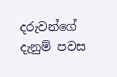දරුවන්ගේ දැනුම් පවස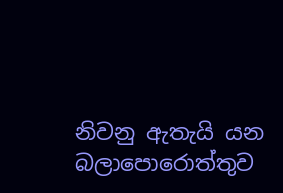නිවනු ඇතැයි යන බලාපොරොත්තුව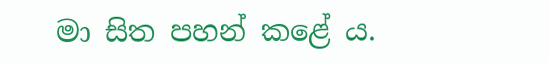මා සිත පහන් කළේ ය.